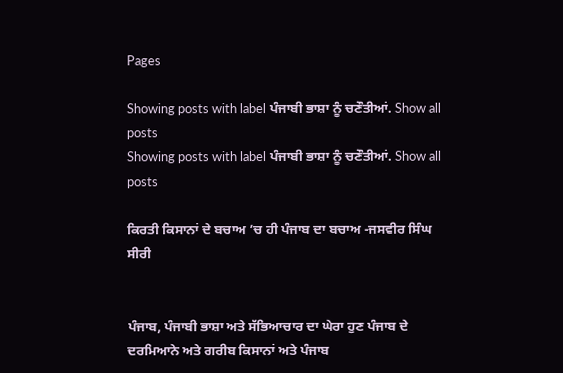Pages

Showing posts with label ਪੰਜਾਬੀ ਭਾਸ਼ਾ ਨੂੰ ਚਣੌਤੀਆਂ. Show all posts
Showing posts with label ਪੰਜਾਬੀ ਭਾਸ਼ਾ ਨੂੰ ਚਣੌਤੀਆਂ. Show all posts

ਕਿਰਤੀ ਕਿਸਾਨਾਂ ਦੇ ਬਚਾਅ ’ਚ ਹੀ ਪੰਜਾਬ ਦਾ ਬਚਾਅ -ਜਸਵੀਰ ਸਿੰਘ ਸੀਰੀ


ਪੰਜਾਬ, ਪੰਜਾਬੀ ਭਾਸ਼ਾ ਅਤੇ ਸੱਭਿਆਚਾਰ ਦਾ ਘੇਰਾ ਹੁਣ ਪੰਜਾਬ ਦੇ ਦਰਮਿਆਨੇ ਅਤੇ ਗਰੀਬ ਕਿਸਾਨਾਂ ਅਤੇ ਪੰਜਾਬ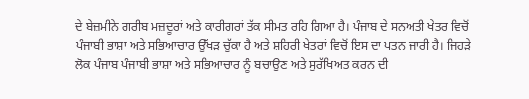ਦੇ ਬੇਜ਼ਮੀਨੇ ਗਰੀਬ ਮਜ਼ਦੂਰਾਂ ਅਤੇ ਕਾਰੀਗਰਾਂ ਤੱਕ ਸੀਮਤ ਰਹਿ ਗਿਆ ਹੈ। ਪੰਜਾਬ ਦੇ ਸਨਅਤੀ ਖੇਤਰ ਵਿਚੋਂ ਪੰਜਾਬੀ ਭਾਸ਼ਾ ਅਤੇ ਸਭਿਆਚਾਰ ਉੱਖੜ ਚੁੱਕਾ ਹੈ ਅਤੇ ਸ਼ਹਿਰੀ ਖੇਤਰਾਂ ਵਿਚੋਂ ਇਸ ਦਾ ਪਤਨ ਜਾਰੀ ਹੈ। ਜਿਹੜੇ ਲੋਕ ਪੰਜਾਬ ਪੰਜਾਬੀ ਭਾਸ਼ਾ ਅਤੇ ਸਭਿਆਚਾਰ ਨੂੰ ਬਚਾਉਣ ਅਤੇ ਸੁਰੱਖਿਅਤ ਕਰਨ ਦੀ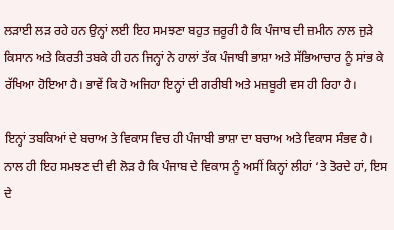ਲੜਾਈ ਲੜ ਰਹੇ ਹਨ ਉਨ੍ਹਾਂ ਲਈ ਇਹ ਸਮਝਣਾ ਬਹੁਤ ਜ਼ਰੂਰੀ ਹੈ ਕਿ ਪੰਜਾਬ ਦੀ ਜ਼ਮੀਨ ਨਾਲ ਜੁੜੇ ਕਿਸਾਨ ਅਤੇ ਕਿਰਤੀ ਤਬਕੇ ਹੀ ਹਨ ਜਿਨ੍ਹਾਂ ਨੇ ਹਾਲਾਂ ਤੱਕ ਪੰਜਾਬੀ ਭਾਸ਼ਾ ਅਤੇ ਸੱਭਿਆਚਾਰ ਨੂੰ ਸਾਂਭ ਕੇ ਰੱਖਿਆ ਹੋਇਆ ਹੈ। ਭਾਵੇਂ ਕਿ ਹੋ ਅਜਿਹਾ ਇਨ੍ਹਾਂ ਦੀ ਗਰੀਬੀ ਅਤੇ ਮਜ਼ਬੂਰੀ ਵਸ ਹੀ ਰਿਹਾ ਹੈ।

ਇਨ੍ਹਾਂ ਤਬਕਿਆਂ ਦੇ ਬਚਾਅ ਤੇ ਵਿਕਾਸ ਵਿਚ ਹੀ ਪੰਜਾਬੀ ਭਾਸ਼ਾ ਦਾ ਬਚਾਅ ਅਤੇ ਵਿਕਾਸ ਸੰਭਵ ਹੈ। ਨਾਲ ਹੀ ਇਹ ਸਮਝਣ ਦੀ ਵੀ ਲੋੜ ਹੈ ਕਿ ਪੰਜਾਬ ਦੇ ਵਿਕਾਸ ਨੂੰ ਅਸੀਂ ਕਿਨ੍ਹਾਂ ਲੀਹਾਂ ‘ਤੇ ਤੋਰਦੇ ਹਾਂ, ਇਸ ਦੇ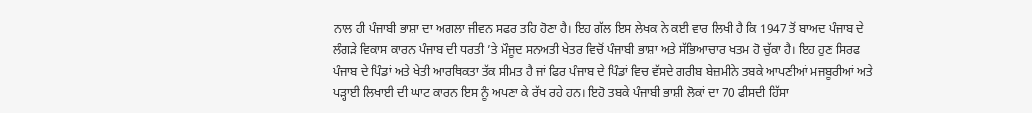ਨਾਲ ਹੀ ਪੰਜਾਬੀ ਭਾਸ਼ਾ ਦਾ ਅਗਲਾ ਜੀਵਨ ਸਫਰ ਤਹਿ ਹੋਣਾ ਹੈ। ਇਹ ਗੱਲ ਇਸ ਲੇਖਕ ਨੇ ਕਈ ਵਾਰ ਲਿਖੀ ਹੈ ਕਿ 1947 ਤੋਂ ਬਾਅਦ ਪੰਜਾਬ ਦੇ ਲੰਗੜੇ ਵਿਕਾਸ ਕਾਰਨ ਪੰਜਾਬ ਦੀ ਧਰਤੀ ’ਤੇ ਮੌਜੂਦ ਸਨਅਤੀ ਖੇਤਰ ਵਿਚੋਂ ਪੰਜਾਬੀ ਭਾਸ਼ਾ ਅਤੇ ਸੱਭਿਆਚਾਰ ਖਤਮ ਹੋ ਚੁੱਕਾ ਹੈ। ਇਹ ਹੁਣ ਸਿਰਫ ਪੰਜਾਬ ਦੇ ਪਿੰਡਾਂ ਅਤੇ ਖੇਤੀ ਆਰਥਿਕਤਾ ਤੱਕ ਸੀਮਤ ਹੈ ਜਾਂ ਫਿਰ ਪੰਜਾਬ ਦੇ ਪਿੰਡਾਂ ਵਿਚ ਵੱਸਦੇ ਗਰੀਬ ਬੇਜ਼ਮੀਨੇ ਤਬਕੇ ਆਪਣੀਆਂ ਮਜਬੂਰੀਆਂ ਅਤੇ ਪੜ੍ਹਾਈ ਲਿਖਾਈ ਦੀ ਘਾਟ ਕਾਰਨ ਇਸ ਨੂੰ ਅਪਣਾ ਕੇ ਰੱਖ ਰਹੇ ਹਨ। ਇਹੋ ਤਬਕੇ ਪੰਜਾਬੀ ਭਾਸ਼ੀ ਲੋਕਾਂ ਦਾ 70 ਫੀਸਦੀ ਹਿੱਸਾ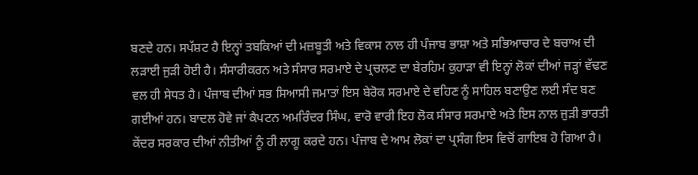ਬਣਦੇ ਹਨ। ਸਪੱਸ਼ਟ ਹੈ ਇਨ੍ਹਾਂ ਤਬਕਿਆਂ ਦੀ ਮਜ਼ਬੂਤੀ ਅਤੇ ਵਿਕਾਸ ਨਾਲ ਹੀ ਪੰਜਾਬ ਭਾਸ਼ਾ ਅਤੇ ਸਭਿਆਚਾਰ ਦੇ ਬਚਾਅ ਦੀ ਲੜਾਈ ਜੁੜੀ ਹੋਈ ਹੈ। ਸੰਸਾਰੀਕਰਨ ਅਤੇ ਸੰਸਾਰ ਸਰਮਾਏ ਦੇ ਪ੍ਰਚਲਣ ਦਾ ਬੇਰਹਿਮ ਕੁਹਾੜਾ ਵੀ ਇਨ੍ਹਾਂ ਲੋਕਾਂ ਦੀਆਂ ਜੜ੍ਹਾਂ ਵੱਢਣ ਵਲ ਹੀ ਸੇਧਤ ਹੈ। ਪੰਜਾਬ ਦੀਆਂ ਸਭ ਸਿਆਸੀ ਜਮਾਤਾਂ ਇਸ ਬੇਰੋਕ ਸਰਮਾਏ ਦੇ ਵਹਿਣ ਨੂੰ ਸਾਹਿਲ ਬਣਾਉਣ ਲਈ ਸੰਦ ਬਣ ਗਈਆਂ ਹਨ। ਬਾਦਲ ਹੋਵੇ ਜਾਂ ਕੈਪਟਨ ਅਮਰਿੰਦਰ ਸਿੰਘ, ਵਾਰੋ ਵਾਰੀ ਇਹ ਲੋਕ ਸੰਸਾਰ ਸਰਮਾਏ ਅਤੇ ਇਸ ਨਾਲ ਜੁੜੀ ਭਾਰਤੀ ਕੇਂਦਰ ਸਰਕਾਰ ਦੀਆਂ ਨੀਤੀਆਂ ਨੂੰ ਹੀ ਲਾਗੂ ਕਰਦੇ ਹਨ। ਪੰਜਾਬ ਦੇ ਆਮ ਲੋਕਾਂ ਦਾ ਪ੍ਰਸੰਗ ਇਸ ਵਿਚੋਂ ਗਾਇਬ ਹੋ ਗਿਆ ਹੈ।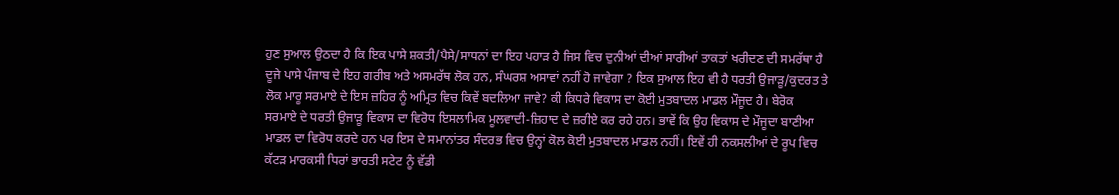ਹੁਣ ਸੁਆਲ ਉਠਦਾ ਹੈ ਕਿ ਇਕ ਪਾਸੇ ਸ਼ਕਤੀ/ਪੈਸੇ/ਸਾਧਨਾਂ ਦਾ ਇਹ ਪਹਾੜ ਹੈ ਜਿਸ ਵਿਚ ਦੁਨੀਆਂ ਦੀਆਂ ਸਾਰੀਆਂ ਤਾਕਤਾਂ ਖਰੀਦਣ ਦੀ ਸਮਰੱਥਾ ਹੈ ਦੂਜੇ ਪਾਸੇ ਪੰਜਾਬ ਦੇ ਇਹ ਗਰੀਬ ਅਤੇ ਅਸਮਰੱਥ ਲੋਕ ਹਨ, ਸੰਘਰਸ਼ ਅਸਾਵਾਂ ਨਹੀਂ ਹੋ ਜਾਵੇਗਾ ? ਇਕ ਸੁਆਲ ਇਹ ਵੀ ਹੈ ਧਰਤੀ ਉਜਾੜੂ/ਕੁਦਰਤ ਤੇ ਲੋਕ ਮਾਰੂ ਸਰਮਾਏ ਦੇ ਇਸ ਜ਼ਹਿਰ ਨੂੰ ਅਮ੍ਰਿਤ ਵਿਚ ਕਿਵੇਂ ਬਦਲਿਆ ਜਾਵੇ? ਕੀ ਕਿਧਰੇ ਵਿਕਾਸ ਦਾ ਕੋਈ ਮੁਤਬਾਦਲ ਮਾਡਲ ਮੌਜੂਦ ਹੈ। ਬੇਰੋਕ ਸਰਮਾਏ ਦੇ ਧਰਤੀ ਉਜਾੜੂ ਵਿਕਾਸ ਦਾ ਵਿਰੋਧ ਇਸਲਾਮਿਕ ਮੂਲਵਾਦੀ-ਜ਼ਿਹਾਦ ਦੇ ਜ਼ਰੀਏ ਕਰ ਰਹੇ ਹਨ। ਭਾਵੇਂ ਕਿ ਉਹ ਵਿਕਾਸ ਦੇ ਮੌਜੂਦਾ ਬਾਣੀਆ ਮਾਡਲ ਦਾ ਵਿਰੋਧ ਕਰਦੇ ਹਨ ਪਰ ਇਸ ਦੇ ਸਮਾਨਾਂਤਰ ਸੰਦਰਭ ਵਿਚ ਉਨ੍ਹਾਂ ਕੋਲ ਕੋਈ ਮੁਤਬਾਦਲ ਮਾਡਲ ਨਹੀਂ। ਇਵੇਂ ਹੀ ਨਕਸਲੀਆਂ ਦੇ ਰੂਪ ਵਿਚ ਕੱਟੜ ਮਾਰਕਸੀ ਧਿਰਾਂ ਭਾਰਤੀ ਸਟੇਟ ਨੂੰ ਵੱਡੀ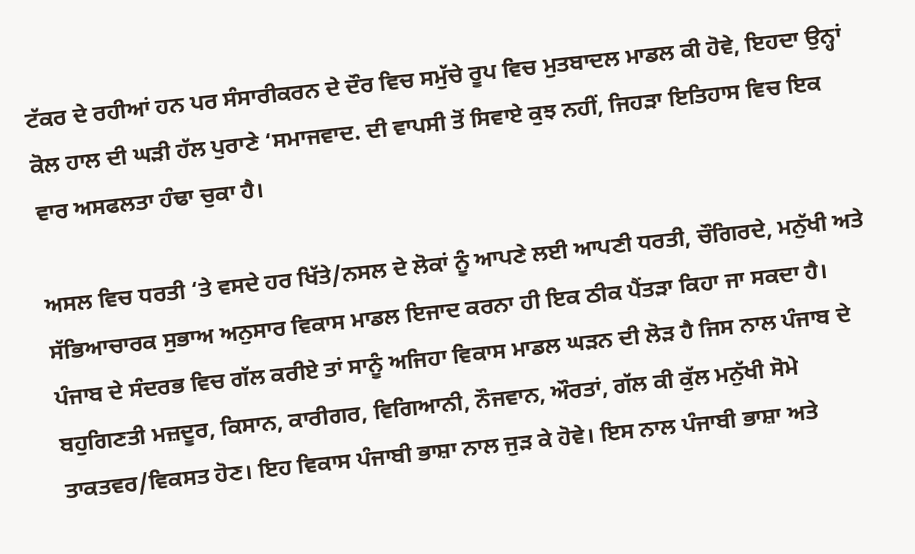ਟੱਕਰ ਦੇ ਰਹੀਆਂ ਹਨ ਪਰ ਸੰਸਾਰੀਕਰਨ ਦੇ ਦੌਰ ਵਿਚ ਸਮੁੱਚੇ ਰੂਪ ਵਿਚ ਮੁਤਬਾਦਲ ਮਾਡਲ ਕੀ ਹੋਵੇ, ਇਹਦਾ ਉਨ੍ਹਾਂ ਕੋਲ ਹਾਲ ਦੀ ਘੜੀ ਹੱਲ ਪੁਰਾਣੇ ‘ਸਮਾਜਵਾਦ. ਦੀ ਵਾਪਸੀ ਤੋਂ ਸਿਵਾਏ ਕੁਝ ਨਹੀਂ, ਜਿਹੜਾ ਇਤਿਹਾਸ ਵਿਚ ਇਕ ਵਾਰ ਅਸਫਲਤਾ ਹੰਢਾ ਚੁਕਾ ਹੈ।

ਅਸਲ ਵਿਚ ਧਰਤੀ ‘ਤੇ ਵਸਦੇ ਹਰ ਖਿੱਤੇ/ਨਸਲ ਦੇ ਲੋਕਾਂ ਨੂੰ ਆਪਣੇ ਲਈ ਆਪਣੀ ਧਰਤੀ, ਚੌਗਿਰਦੇ, ਮਨੁੱਖੀ ਅਤੇ ਸੱਭਿਆਚਾਰਕ ਸੁਭਾਅ ਅਨੁਸਾਰ ਵਿਕਾਸ ਮਾਡਲ ਇਜਾਦ ਕਰਨਾ ਹੀ ਇਕ ਠੀਕ ਪੈਂਤੜਾ ਕਿਹਾ ਜਾ ਸਕਦਾ ਹੈ। ਪੰਜਾਬ ਦੇ ਸੰਦਰਭ ਵਿਚ ਗੱਲ ਕਰੀਏ ਤਾਂ ਸਾਨੂੰ ਅਜਿਹਾ ਵਿਕਾਸ ਮਾਡਲ ਘੜਨ ਦੀ ਲੋੜ ਹੈ ਜਿਸ ਨਾਲ ਪੰਜਾਬ ਦੇ ਬਹੁਗਿਣਤੀ ਮਜ਼ਦੂਰ, ਕਿਸਾਨ, ਕਾਰੀਗਰ, ਵਿਗਿਆਨੀ, ਨੌਜਵਾਨ, ਔਰਤਾਂ, ਗੱਲ ਕੀ ਕੁੱਲ ਮਨੁੱਖੀ ਸੋਮੇ ਤਾਕਤਵਰ/ਵਿਕਸਤ ਹੋਣ। ਇਹ ਵਿਕਾਸ ਪੰਜਾਬੀ ਭਾਸ਼ਾ ਨਾਲ ਜੁੜ ਕੇ ਹੋਵੇ। ਇਸ ਨਾਲ ਪੰਜਾਬੀ ਭਾਸ਼ਾ ਅਤੇ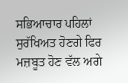ਸਭਿਆਚਾਰ ਪਹਿਲਾਂ ਸੁਰੱਖਿਅਤ ਹੋਣਗੇ ਫਿਰ ਮਜ਼ਬੂਤ ਹੋਣ ਵੱਲ ਅਗੇ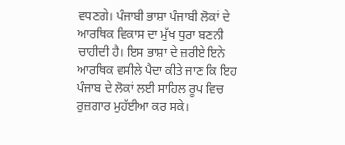ਵਧਣਗੇ। ਪੰਜਾਬੀ ਭਾਸ਼ਾ ਪੰਜਾਬੀ ਲੋਕਾਂ ਦੇ ਆਰਥਿਕ ਵਿਕਾਸ ਦਾ ਮੁੱਖ ਧੁਰਾ ਬਣਨੀ ਚਾਹੀਦੀ ਹੈ। ਇਸ ਭਾਸ਼ਾ ਦੇ ਜ਼ਰੀਏ ਇਨੇ ਆਰਥਿਕ ਵਸੀਲੇ ਪੈਦਾ ਕੀਤੇ ਜਾਣ ਕਿ ਇਹ ਪੰਜਾਬ ਦੇ ਲੋਕਾਂ ਲਈ ਸਾਹਿਲ ਰੂਪ ਵਿਚ ਰੁਜ਼ਗਾਰ ਮੁਹੱਈਆ ਕਰ ਸਕੇ।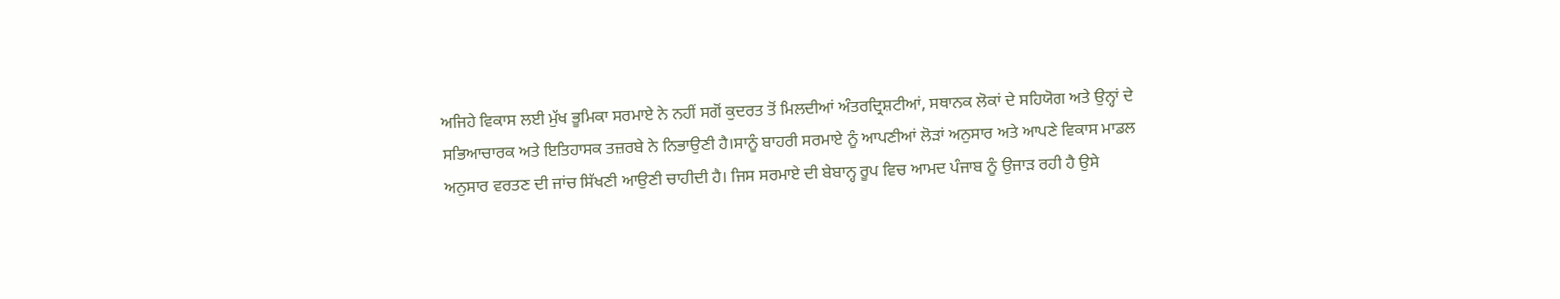ਅਜਿਹੇ ਵਿਕਾਸ ਲਈ ਮੁੱਖ ਭੂਮਿਕਾ ਸਰਮਾਏ ਨੇ ਨਹੀਂ ਸਗੋਂ ਕੁਦਰਤ ਤੋਂ ਮਿਲਦੀਆਂ ਅੰਤਰਦ੍ਰਿਸ਼ਟੀਆਂ, ਸਥਾਨਕ ਲੋਕਾਂ ਦੇ ਸਹਿਯੋਗ ਅਤੇ ਉਨ੍ਹਾਂ ਦੇ ਸਭਿਆਚਾਰਕ ਅਤੇ ਇਤਿਹਾਸਕ ਤਜ਼ਰਬੇ ਨੇ ਨਿਭਾਉਣੀ ਹੈ।ਸਾਨੂੰ ਬਾਹਰੀ ਸਰਮਾਏ ਨੂੰ ਆਪਣੀਆਂ ਲੋੜਾਂ ਅਨੁਸਾਰ ਅਤੇ ਆਪਣੇ ਵਿਕਾਸ ਮਾਡਲ ਅਨੁਸਾਰ ਵਰਤਣ ਦੀ ਜਾਂਚ ਸਿੱਖਣੀ ਆਉਣੀ ਚਾਹੀਦੀ ਹੈ। ਜਿਸ ਸਰਮਾਏ ਦੀ ਬੇਬਾਨ੍ਹ ਰੂਪ ਵਿਚ ਆਮਦ ਪੰਜਾਬ ਨੂੰ ਉਜਾੜ ਰਹੀ ਹੈ ਉਸੇ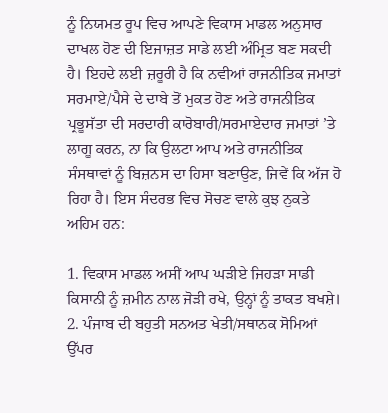ਨੂੰ ਨਿਯਮਤ ਰੂਪ ਵਿਚ ਆਪਣੇ ਵਿਕਾਸ ਮਾਡਲ ਅਨੁਸਾਰ ਦਾਖਲ ਹੋਣ ਦੀ ਇਜਾਜ਼ਤ ਸਾਡੇ ਲਈ ਅੰਮ੍ਰਿਤ ਬਣ ਸਕਦੀ ਹੈ। ਇਹਦੇ ਲਈ ਜ਼ਰੂਰੀ ਹੈ ਕਿ ਨਵੀਆਂ ਰਾਜਨੀਤਿਕ ਜਮਾਤਾਂ ਸਰਮਾਏ/ਪੈਸੇ ਦੇ ਦਾਬੇ ਤੋਂ ਮੁਕਤ ਹੋਣ ਅਤੇ ਰਾਜਨੀਤਿਕ ਪ੍ਰਭੂਸੱਤਾ ਦੀ ਸਰਦਾਰੀ ਕਾਰੋਬਾਰੀ/ਸਰਮਾਏਦਾਰ ਜਮਾਤਾਂ ’ਤੇ ਲਾਗੂ ਕਰਨ, ਨਾ ਕਿ ਉਲਟਾ ਆਪ ਅਤੇ ਰਾਜਨੀਤਿਕ ਸੰਸਥਾਵਾਂ ਨੂੰ ਬਿਜ਼ਨਸ ਦਾ ਹਿਸਾ ਬਣਾਉਣ, ਜਿਵੇਂ ਕਿ ਅੱਜ ਹੋ ਰਿਹਾ ਹੈ। ਇਸ ਸੰਦਰਭ ਵਿਚ ਸੋਚਣ ਵਾਲੇ ਕੁਝ ਨੁਕਤੇ ਅਹਿਮ ਹਨ:

1. ਵਿਕਾਸ ਮਾਡਲ ਅਸੀਂ ਆਪ ਘੜੀਏ ਜਿਹੜਾ ਸਾਡੀ ਕਿਸਾਨੀ ਨੂੰ ਜ਼ਮੀਨ ਨਾਲ ਜੋੜੀ ਰਖੇ, ਉਨ੍ਹਾਂ ਨੂੰ ਤਾਕਤ ਬਖਸ਼ੇ।
2. ਪੰਜਾਬ ਦੀ ਬਹੁਤੀ ਸਨਅਤ ਖੇਤੀ/ਸਥਾਨਕ ਸੋਮਿਆਂ ਉੱਪਰ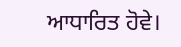ਆਧਾਰਿਤ ਹੋਵੇ।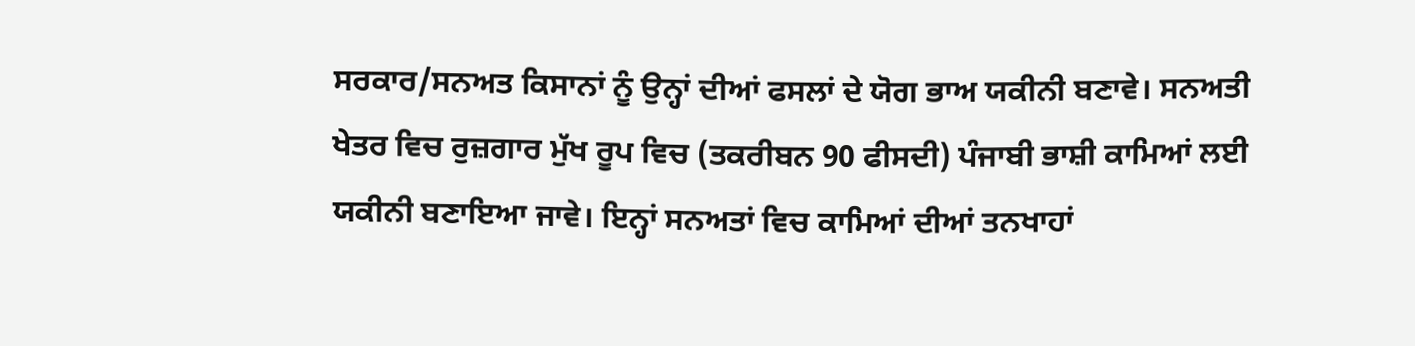ਸਰਕਾਰ/ਸਨਅਤ ਕਿਸਾਨਾਂ ਨੂੰ ਉਨ੍ਹਾਂ ਦੀਆਂ ਫਸਲਾਂ ਦੇ ਯੋਗ ਭਾਅ ਯਕੀਨੀ ਬਣਾਵੇ। ਸਨਅਤੀ ਖੇਤਰ ਵਿਚ ਰੁਜ਼ਗਾਰ ਮੁੱਖ ਰੂਪ ਵਿਚ (ਤਕਰੀਬਨ 90 ਫੀਸਦੀ) ਪੰਜਾਬੀ ਭਾਸ਼ੀ ਕਾਮਿਆਂ ਲਈ ਯਕੀਨੀ ਬਣਾਇਆ ਜਾਵੇ। ਇਨ੍ਹਾਂ ਸਨਅਤਾਂ ਵਿਚ ਕਾਮਿਆਂ ਦੀਆਂ ਤਨਖਾਹਾਂ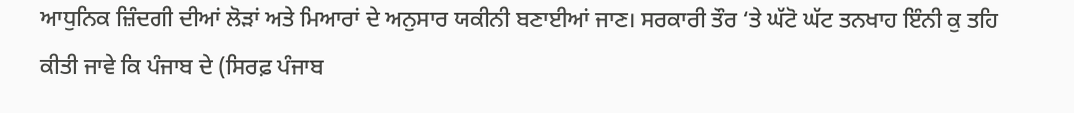ਆਧੁਨਿਕ ਜ਼ਿੰਦਗੀ ਦੀਆਂ ਲੋੜਾਂ ਅਤੇ ਮਿਆਰਾਂ ਦੇ ਅਨੁਸਾਰ ਯਕੀਨੀ ਬਣਾਈਆਂ ਜਾਣ। ਸਰਕਾਰੀ ਤੌਰ ‘ਤੇ ਘੱਟੋ ਘੱਟ ਤਨਖਾਹ ਇੰਨੀ ਕੁ ਤਹਿ ਕੀਤੀ ਜਾਵੇ ਕਿ ਪੰਜਾਬ ਦੇ (ਸਿਰਫ਼ ਪੰਜਾਬ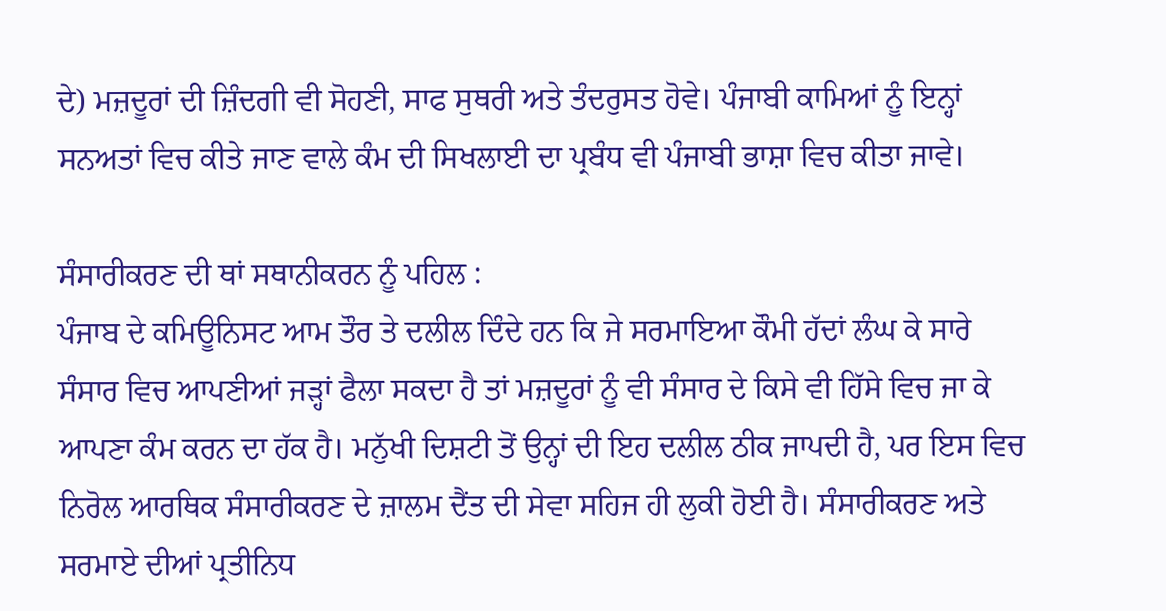ਦੇ) ਮਜ਼ਦੂਰਾਂ ਦੀ ਜ਼ਿੰਦਗੀ ਵੀ ਸੋਹਣੀ, ਸਾਫ ਸੁਥਰੀ ਅਤੇ ਤੰਦਰੁਸਤ ਹੋਵੇ। ਪੰਜਾਬੀ ਕਾਮਿਆਂ ਨੂੰ ਇਨ੍ਹਾਂ ਸਨਅਤਾਂ ਵਿਚ ਕੀਤੇ ਜਾਣ ਵਾਲੇ ਕੰਮ ਦੀ ਸਿਖਲਾਈ ਦਾ ਪ੍ਰਬੰਧ ਵੀ ਪੰਜਾਬੀ ਭਾਸ਼ਾ ਵਿਚ ਕੀਤਾ ਜਾਵੇ।

ਸੰਸਾਰੀਕਰਣ ਦੀ ਥਾਂ ਸਥਾਨੀਕਰਨ ਨੂੰ ਪਹਿਲ :
ਪੰਜਾਬ ਦੇ ਕਮਿਊਨਿਸਟ ਆਮ ਤੌਰ ਤੇ ਦਲੀਲ ਦਿੰਦੇ ਹਨ ਕਿ ਜੇ ਸਰਮਾਇਆ ਕੌਮੀ ਹੱਦਾਂ ਲੰਘ ਕੇ ਸਾਰੇ ਸੰਸਾਰ ਵਿਚ ਆਪਣੀਆਂ ਜੜ੍ਹਾਂ ਫੈਲਾ ਸਕਦਾ ਹੈ ਤਾਂ ਮਜ਼ਦੂਰਾਂ ਨੂੰ ਵੀ ਸੰਸਾਰ ਦੇ ਕਿਸੇ ਵੀ ਹਿੱਸੇ ਵਿਚ ਜਾ ਕੇ ਆਪਣਾ ਕੰਮ ਕਰਨ ਦਾ ਹੱਕ ਹੈ। ਮਨੁੱਖੀ ਦਿਸ਼ਟੀ ਤੋਂ ਉਨ੍ਹਾਂ ਦੀ ਇਹ ਦਲੀਲ ਠੀਕ ਜਾਪਦੀ ਹੈ, ਪਰ ਇਸ ਵਿਚ ਨਿਰੋਲ ਆਰਥਿਕ ਸੰਸਾਰੀਕਰਣ ਦੇ ਜ਼ਾਲਮ ਦੈਂਤ ਦੀ ਸੇਵਾ ਸਹਿਜ ਹੀ ਲੁਕੀ ਹੋਈ ਹੈ। ਸੰਸਾਰੀਕਰਣ ਅਤੇ ਸਰਮਾਏ ਦੀਆਂ ਪ੍ਰਤੀਨਿਧ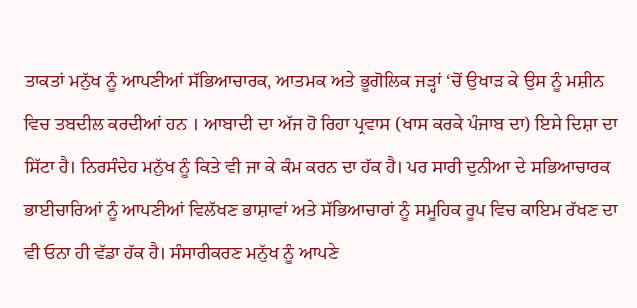ਤਾਕਤਾਂ ਮਨੁੱਖ ਨੂੰ ਆਪਣੀਆਂ ਸੱਭਿਆਚਾਰਕ, ਆਤਮਕ ਅਤੇ ਭੂਗੋਲਿਕ ਜੜ੍ਹਾਂ ‘ਚੋਂ ਉਖਾੜ ਕੇ ਉਸ ਨੂੰ ਮਸ਼ੀਨ ਵਿਚ ਤਬਦੀਲ ਕਰਦੀਆਂ ਹਨ । ਆਬਾਦੀ ਦਾ ਅੱਜ ਹੋ ਰਿਹਾ ਪ੍ਰਵਾਸ (ਖਾਸ ਕਰਕੇ ਪੰਜਾਬ ਦਾ) ਇਸੇ ਦਿਸ਼ਾ ਦਾ ਸਿੱਟਾ ਹੈ। ਨਿਰਸੰਦੇਹ ਮਨੁੱਖ ਨੂੰ ਕਿਤੇ ਵੀ ਜਾ ਕੇ ਕੰਮ ਕਰਨ ਦਾ ਹੱਕ ਹੈ। ਪਰ ਸਾਰੀ ਦੁਨੀਆ ਦੇ ਸਭਿਆਚਾਰਕ ਭਾਈਚਾਰਿਆਂ ਨੂੰ ਆਪਣੀਆਂ ਵਿਲੱਖਣ ਭਾਸ਼ਾਵਾਂ ਅਤੇ ਸੱਭਿਆਚਾਰਾਂ ਨੂੰ ਸਮੂਹਿਕ ਰੂਪ ਵਿਚ ਕਾਇਮ ਰੱਖਣ ਦਾ ਵੀ ਓਨਾ ਹੀ ਵੱਡਾ ਹੱਕ ਹੈ। ਸੰਸਾਰੀਕਰਣ ਮਨੁੱਖ ਨੂੰ ਆਪਣੇ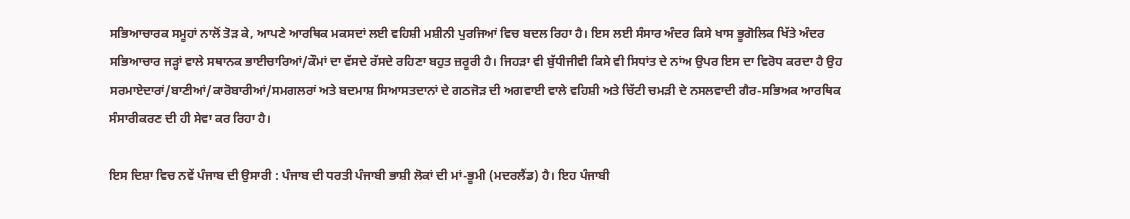ਸਭਿਆਚਾਰਕ ਸਮੂਹਾਂ ਨਾਲੋਂ ਤੋੜ ਕੇ, ਆਪਣੇ ਆਰਥਿਕ ਮਕਸਦਾਂ ਲਈ ਵਹਿਸ਼ੀ ਮਸ਼ੀਨੀ ਪੁਰਜਿਆਂ ਵਿਚ ਬਦਲ ਰਿਹਾ ਹੈ। ਇਸ ਲਈ ਸੰਸਾਰ ਅੰਦਰ ਕਿਸੇ ਖਾਸ ਭੂਗੋਲਿਕ ਖਿੱਤੇ ਅੰਦਰ ਸਭਿਆਚਾਰ ਜੜ੍ਹਾਂ ਵਾਲੇ ਸਥਾਨਕ ਭਾਈਚਾਰਿਆਂ/ਕੌਮਾਂ ਦਾ ਵੱਸਦੇ ਰੱਸਦੇ ਰਹਿਣਾ ਬਹੁਤ ਜ਼ਰੂਰੀ ਹੈ। ਜਿਹੜਾ ਵੀ ਬੁੱਧੀਜੀਵੀ ਕਿਸੇ ਵੀ ਸਿਧਾਂਤ ਦੇ ਨਾਂਅ ਉਪਰ ਇਸ ਦਾ ਵਿਰੋਧ ਕਰਦਾ ਹੈ ਉਹ ਸਰਮਾਏਦਾਰਾਂ/ਬਾਣੀਆਂ/ਕਾਰੋਬਾਰੀਆਂ/ਸਮਗਲਰਾਂ ਅਤੇ ਬਦਮਾਸ਼ ਸਿਆਸਤਦਾਨਾਂ ਦੇ ਗਠਜੋੜ ਦੀ ਅਗਵਾਈ ਵਾਲੇ ਵਹਿਸ਼ੀ ਅਤੇ ਚਿੱਟੀ ਚਮੜੀ ਦੇ ਨਸਲਵਾਦੀ ਗੈਰ-ਸਭਿਅਕ ਆਰਥਿਕ ਸੰਸਾਰੀਕਰਣ ਦੀ ਹੀ ਸੇਵਾ ਕਰ ਰਿਹਾ ਹੈ।

ਇਸ ਦਿਸ਼ਾ ਵਿਚ ਨਵੇਂ ਪੰਜਾਬ ਦੀ ਉਸਾਰੀ : ਪੰਜਾਬ ਦੀ ਧਰਤੀ ਪੰਜਾਬੀ ਭਾਸ਼ੀ ਲੋਕਾਂ ਦੀ ਮਾਂ-ਭੂਮੀ (ਮਦਰਲੈਂਡ) ਹੈ। ਇਹ ਪੰਜਾਬੀ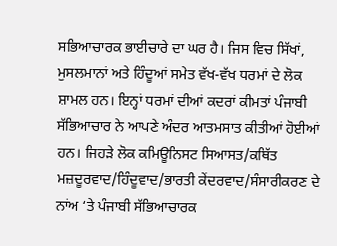ਸਭਿਆਚਾਰਕ ਭਾਈਚਾਰੇ ਦਾ ਘਰ ਹੈ। ਜਿਸ ਵਿਚ ਸਿੱਖਾਂ, ਮੁਸਲਮਾਨਾਂ ਅਤੇ ਹਿੰਦੂਆਂ ਸਮੇਤ ਵੱਖ-ਵੱਖ ਧਰਮਾਂ ਦੇ ਲੋਕ ਸ਼ਾਮਲ ਹਨ। ਇਨ੍ਹਾਂ ਧਰਮਾਂ ਦੀਆਂ ਕਦਰਾਂ ਕੀਮਤਾਂ ਪੰਜਾਬੀ ਸੱਭਿਆਚਾਰ ਨੇ ਆਪਣੇ ਅੰਦਰ ਆਤਮਸਾਤ ਕੀਤੀਆਂ ਹੋਈਆਂ ਹਨ। ਜਿਹੜੇ ਲੋਕ ਕਮਿਊਨਿਸਟ ਸਿਆਸਤ/ਕਥਿੱਤ ਮਜ਼ਦੂਰਵਾਦ/ਹਿੰਦੂਵਾਦ/ਭਾਰਤੀ ਕੇਂਦਰਵਾਦ/ਸੰਸਾਰੀਕਰਣ ਦੇ ਨਾਂਅ ‘ਤੇ ਪੰਜਾਬੀ ਸੱਭਿਆਚਾਰਕ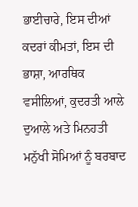ਭਾਈਚਾਰੇ, ਇਸ ਦੀਆਂ ਕਦਰਾਂ ਕੀਮਤਾਂ, ਇਸ ਦੀ ਭਾਸ਼ਾ, ਆਰਥਿਕ ਵਸੀਲਿਆਂ, ਕੁਦਰਤੀ ਆਲੇ ਦੁਆਲੇ ਅਤੇ ਮਿਨਹਤੀ ਮਨੁੱਖੀ ਸੋਮਿਆਂ ਨੂੰ ਬਰਬਾਦ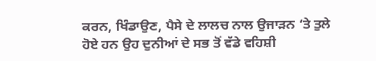ਕਰਨ, ਖਿੰਡਾਉਣ, ਪੈਸੇ ਦੇ ਲਾਲਚ ਨਾਲ ਉਜਾੜਨ ‘ਤੇ ਤੁਲੇ ਹੋਏ ਹਨ ਉਹ ਦੁਨੀਆਂ ਦੇ ਸਭ ਤੋਂ ਵੱਡੇ ਵਹਿਸ਼ੀ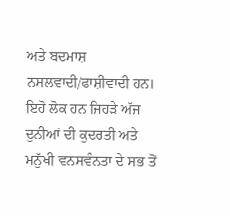ਅਤੇ ਬਦਮਾਸ਼ ਨਸਲਵਾਦੀ/ਫਾਸ਼ੀਵਾਦੀ ਹਨ। ਇਹੋ ਲੋਕ ਹਨ ਜਿਹੜੇ ਅੱਜ ਦੁਨੀਆਂ ਦੀ ਕੁਦਰਤੀ ਅਤੇ ਮਨੁੱਖੀ ਵਨਸਵੰਨਤਾ ਦੇ ਸਭ ਤੋਂ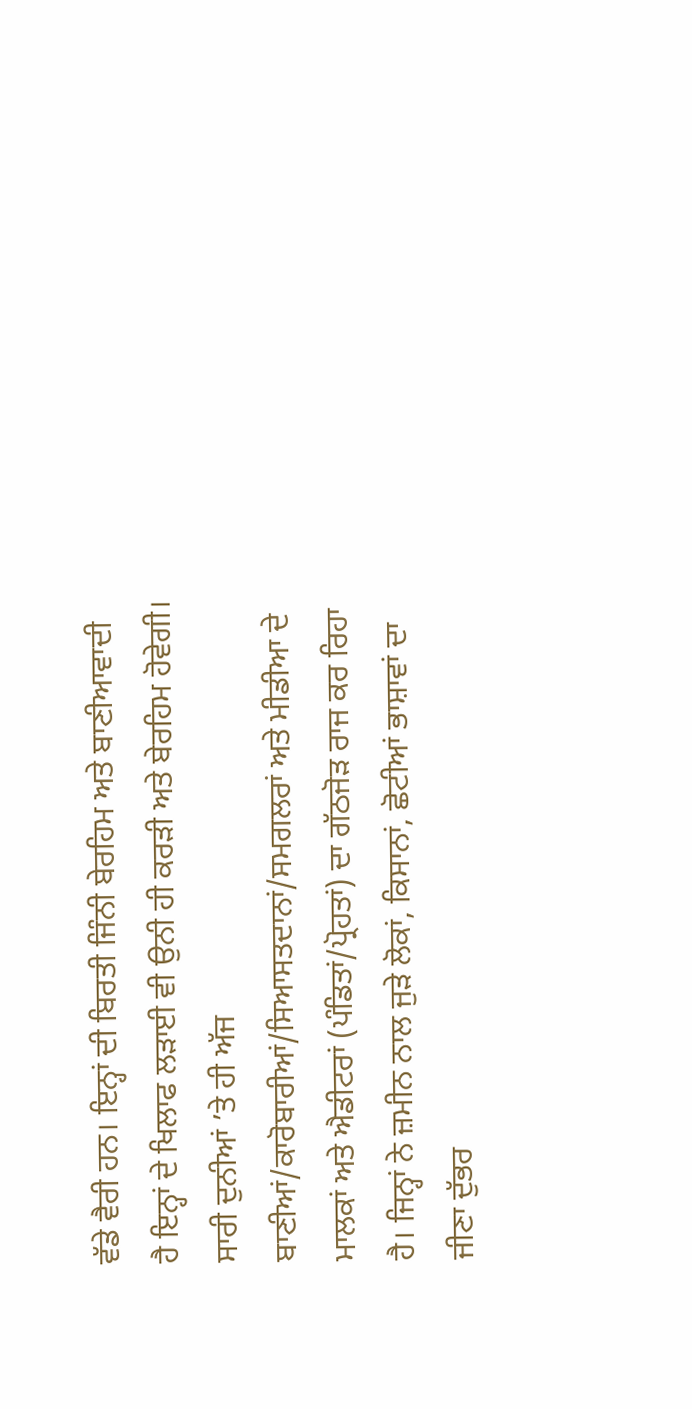ਵੱਡੇ ਵੈਰੀ ਹਨ। ਇਨ੍ਹਾਂ ਦੀ ਬਿਰਤੀ ਜਿੰਨੀ ਬੇਰਹਿਮ ਅਤੇ ਬਾਣੀਆਵਾਦੀ ਹੈ ਇਨ੍ਹਾਂ ਦੇ ਖਿਲਾਫ ਲੜਾਈ ਵੀ ਉਨੀ ਹੀ ਕਰੜੀ ਅਤੇ ਬੇਰਹਿਮ ਹੋਵੇਗੀ। ਸਾਰੀ ਦੁਨੀਆਂ ’ਤੇ ਹੀ ਅੱਜ ਬਾਣੀਆਂ/ਕਾਰੋਬਾਰੀਆਂ/ਸਿਆਸਤਦਾਨਾਂ/ਸਮਗਲਰਾਂ ਅਤੇ ਮੀਡੀਆ ਦੇ ਮਾਲਕਾਂ ਅਤੇ ਐਡੀਟਰਾਂ (ਪੰਡਿਤਾਂ/ਪ੍ਰੋਹਤਾਂ) ਦਾ ਗੱਠਜੋੜ ਰਾਜ ਕਰ ਰਿਹਾ ਹੈ। ਜਿਨ੍ਹਾਂ ਨੇ ਜ਼ਮੀਨ ਨਾਲ ਜੁੜੇ ਲੋਕਾਂ, ਕਿਸਾਨਾਂ, ਛੋਟੀਆਂ ਭਾਸ਼ਾਵਾਂ ਦਾ ਜੀਣਾ ਦੁੱਭਰ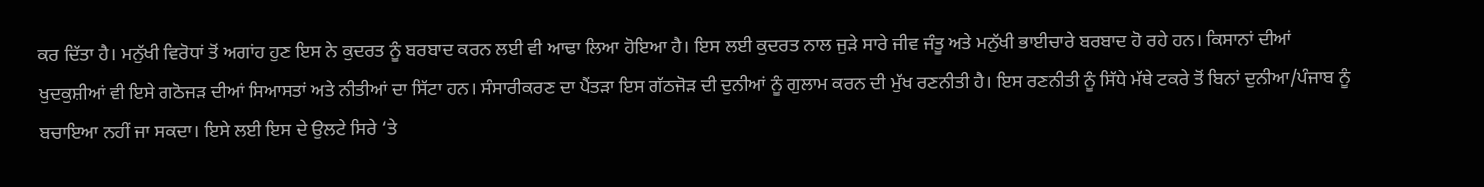ਕਰ ਦਿੱਤਾ ਹੈ। ਮਨੁੱਖੀ ਵਿਰੋਧਾਂ ਤੋਂ ਅਗਾਂਹ ਹੁਣ ਇਸ ਨੇ ਕੁਦਰਤ ਨੂੰ ਬਰਬਾਦ ਕਰਨ ਲਈ ਵੀ ਆਢਾ ਲਿਆ ਹੋਇਆ ਹੈ। ਇਸ ਲਈ ਕੁਦਰਤ ਨਾਲ ਜੁੜੇ ਸਾਰੇ ਜੀਵ ਜੰਤੂ ਅਤੇ ਮਨੁੱਖੀ ਭਾਈਚਾਰੇ ਬਰਬਾਦ ਹੋ ਰਹੇ ਹਨ। ਕਿਸਾਨਾਂ ਦੀਆਂ ਖੁਦਕੁਸ਼ੀਆਂ ਵੀ ਇਸੇ ਗਠੋਜੜ ਦੀਆਂ ਸਿਆਸਤਾਂ ਅਤੇ ਨੀਤੀਆਂ ਦਾ ਸਿੱਟਾ ਹਨ। ਸੰਸਾਰੀਕਰਣ ਦਾ ਪੈਂਤੜਾ ਇਸ ਗੱਠਜੋੜ ਦੀ ਦੁਨੀਆਂ ਨੂੰ ਗੁਲਾਮ ਕਰਨ ਦੀ ਮੁੱਖ ਰਣਨੀਤੀ ਹੈ। ਇਸ ਰਣਨੀਤੀ ਨੂੰ ਸਿੱਧੇ ਮੱਥੇ ਟਕਰੇ ਤੋਂ ਬਿਨਾਂ ਦੁਨੀਆ/ਪੰਜਾਬ ਨੂੰ ਬਚਾਇਆ ਨਹੀਂ ਜਾ ਸਕਦਾ। ਇਸੇ ਲਈ ਇਸ ਦੇ ਉਲਟੇ ਸਿਰੇ ‘ਤੇ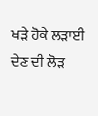ਖੜੇ ਹੋਕੇ ਲੜਾਈ ਦੇਣ ਦੀ ਲੋੜ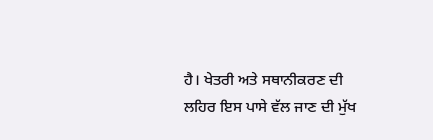ਹੈ। ਖੇਤਰੀ ਅਤੇ ਸਥਾਨੀਕਰਣ ਦੀ ਲਹਿਰ ਇਸ ਪਾਸੇ ਵੱਲ ਜਾਣ ਦੀ ਮੁੱਖ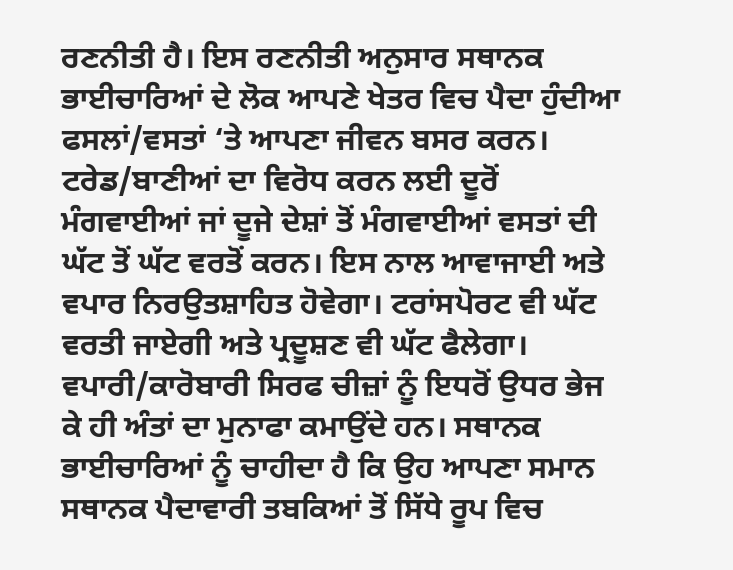ਰਣਨੀਤੀ ਹੈ। ਇਸ ਰਣਨੀਤੀ ਅਨੁਸਾਰ ਸਥਾਨਕ ਭਾਈਚਾਰਿਆਂ ਦੇ ਲੋਕ ਆਪਣੇ ਖੇਤਰ ਵਿਚ ਪੈਦਾ ਹੁੰਦੀਆ ਫਸਲਾਂ/ਵਸਤਾਂ ‘ਤੇ ਆਪਣਾ ਜੀਵਨ ਬਸਰ ਕਰਨ। ਟਰੇਡ/ਬਾਣੀਆਂ ਦਾ ਵਿਰੋਧ ਕਰਨ ਲਈ ਦੂਰੋਂ ਮੰਗਵਾਈਆਂ ਜਾਂ ਦੂਜੇ ਦੇਸ਼ਾਂ ਤੋਂ ਮੰਗਵਾਈਆਂ ਵਸਤਾਂ ਦੀ ਘੱਟ ਤੋਂ ਘੱਟ ਵਰਤੋਂ ਕਰਨ। ਇਸ ਨਾਲ ਆਵਾਜਾਈ ਅਤੇ ਵਪਾਰ ਨਿਰਉਤਸ਼ਾਹਿਤ ਹੋਵੇਗਾ। ਟਰਾਂਸਪੋਰਟ ਵੀ ਘੱਟ ਵਰਤੀ ਜਾਏਗੀ ਅਤੇ ਪ੍ਰਦੂਸ਼ਣ ਵੀ ਘੱਟ ਫੈਲੇਗਾ। ਵਪਾਰੀ/ਕਾਰੋਬਾਰੀ ਸਿਰਫ ਚੀਜ਼ਾਂ ਨੂੰ ਇਧਰੋਂ ਉਧਰ ਭੇਜ ਕੇ ਹੀ ਅੰਤਾਂ ਦਾ ਮੁਨਾਫਾ ਕਮਾਉਂਦੇ ਹਨ। ਸਥਾਨਕ ਭਾਈਚਾਰਿਆਂ ਨੂੰ ਚਾਹੀਦਾ ਹੈ ਕਿ ਉਹ ਆਪਣਾ ਸਮਾਨ ਸਥਾਨਕ ਪੈਦਾਵਾਰੀ ਤਬਕਿਆਂ ਤੋਂ ਸਿੱਧੇ ਰੂਪ ਵਿਚ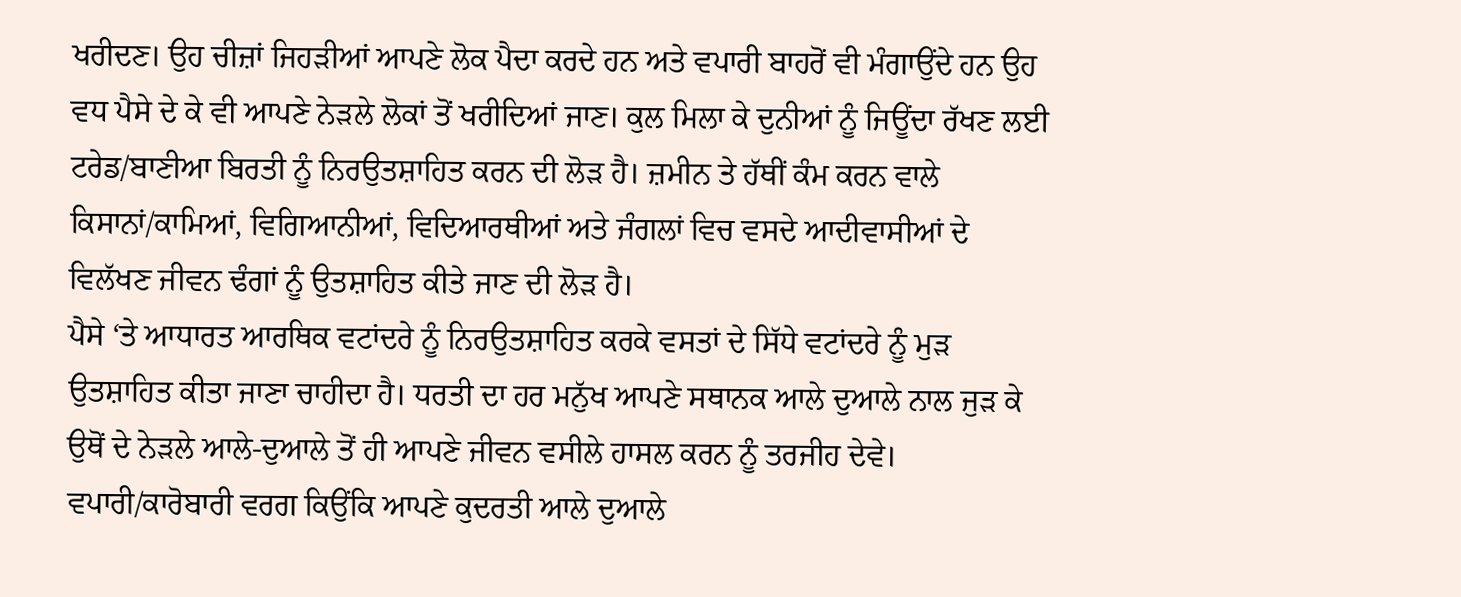ਖਰੀਦਣ। ਉਹ ਚੀਜ਼ਾਂ ਜਿਹੜੀਆਂ ਆਪਣੇ ਲੋਕ ਪੈਦਾ ਕਰਦੇ ਹਨ ਅਤੇ ਵਪਾਰੀ ਬਾਹਰੋਂ ਵੀ ਮੰਗਾਉਂਦੇ ਹਨ ਉਹ ਵਧ ਪੈਸੇ ਦੇ ਕੇ ਵੀ ਆਪਣੇ ਨੇੜਲੇ ਲੋਕਾਂ ਤੋਂ ਖਰੀਦਿਆਂ ਜਾਣ। ਕੁਲ ਮਿਲਾ ਕੇ ਦੁਨੀਆਂ ਨੂੰ ਜਿਊਂਦਾ ਰੱਖਣ ਲਈ ਟਰੇਡ/ਬਾਣੀਆ ਬਿਰਤੀ ਨੂੰ ਨਿਰਉਤਸ਼ਾਹਿਤ ਕਰਨ ਦੀ ਲੋੜ ਹੈ। ਜ਼ਮੀਨ ਤੇ ਹੱਥੀਂ ਕੰਮ ਕਰਨ ਵਾਲੇ ਕਿਸਾਨਾਂ/ਕਾਮਿਆਂ, ਵਿਗਿਆਨੀਆਂ, ਵਿਦਿਆਰਥੀਆਂ ਅਤੇ ਜੰਗਲਾਂ ਵਿਚ ਵਸਦੇ ਆਦੀਵਾਸੀਆਂ ਦੇ ਵਿਲੱਖਣ ਜੀਵਨ ਢੰਗਾਂ ਨੂੰ ਉਤਸ਼ਾਹਿਤ ਕੀਤੇ ਜਾਣ ਦੀ ਲੋੜ ਹੈ।
ਪੈਸੇ ‘ਤੇ ਆਧਾਰਤ ਆਰਥਿਕ ਵਟਾਂਦਰੇ ਨੂੰ ਨਿਰਉਤਸ਼ਾਹਿਤ ਕਰਕੇ ਵਸਤਾਂ ਦੇ ਸਿੱਧੇ ਵਟਾਂਦਰੇ ਨੂੰ ਮੁੜ ਉਤਸ਼ਾਹਿਤ ਕੀਤਾ ਜਾਣਾ ਚਾਹੀਦਾ ਹੈ। ਧਰਤੀ ਦਾ ਹਰ ਮਨੁੱਖ ਆਪਣੇ ਸਥਾਨਕ ਆਲੇ ਦੁਆਲੇ ਨਾਲ ਜੁੜ ਕੇ ਉਥੋਂ ਦੇ ਨੇੜਲੇ ਆਲੇ-ਦੁਆਲੇ ਤੋਂ ਹੀ ਆਪਣੇ ਜੀਵਨ ਵਸੀਲੇ ਹਾਸਲ ਕਰਨ ਨੂੰ ਤਰਜੀਹ ਦੇਵੇ। ਵਪਾਰੀ/ਕਾਰੋਬਾਰੀ ਵਰਗ ਕਿਉਂਕਿ ਆਪਣੇ ਕੁਦਰਤੀ ਆਲੇ ਦੁਆਲੇ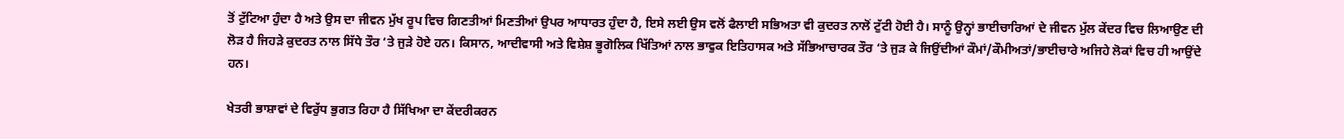ਤੋਂ ਟੁੱਟਿਆ ਹੁੰਦਾ ਹੈ ਅਤੇ ਉਸ ਦਾ ਜੀਵਨ ਮੁੱਖ ਰੂਪ ਵਿਚ ਗਿਣਤੀਆਂ ਮਿਣਤੀਆਂ ਉਪਰ ਆਧਾਰਤ ਹੁੰਦਾ ਹੈ, ਇਸੇ ਲਈ ਉਸ ਵਲੋਂ ਫੈਲਾਈ ਸਭਿਅਤਾ ਵੀ ਕੁਦਰਤ ਨਾਲੋਂ ਟੁੱਟੀ ਹੋਈ ਹੈ। ਸਾਨੂੰ ਉਨ੍ਹਾਂ ਭਾਈਚਾਰਿਆਂ ਦੇ ਜੀਵਨ ਮੁੱਲ ਕੇਂਦਰ ਵਿਚ ਲਿਆਉਣ ਦੀ ਲੋੜ ਹੈ ਜਿਹੜੇ ਕੁਦਰਤ ਨਾਲ ਸਿੱਧੇ ਤੌਰ ‘ਤੇ ਜੁੜੇ ਹੋਏ ਹਨ। ਕਿਸਾਨ, ਆਦੀਵਾਸੀ ਅਤੇ ਵਿਸ਼ੇਸ਼ ਭੂਗੋਲਿਕ ਖਿੱਤਿਆਂ ਨਾਲ ਭਾਵੁਕ ਇਤਿਹਾਸਕ ਅਤੇ ਸੱਭਿਆਚਾਰਕ ਤੌਰ ‘ਤੇ ਜੁੜ ਕੇ ਜਿਉਂਦੀਆਂ ਕੌਮਾਂ/ਕੌਮੀਅਤਾਂ/ਭਾਈਚਾਰੇ ਅਜਿਹੇ ਲੋਕਾਂ ਵਿਚ ਹੀ ਆਉਂਦੇ ਹਨ।

ਖੇਤਰੀ ਭਾਸ਼ਾਵਾਂ ਦੇ ਵਿਰੁੱਧ ਭੁਗਤ ਰਿਹਾ ਹੈ ਸਿੱਖਿਆ ਦਾ ਕੇਂਦਰੀਕਰਨ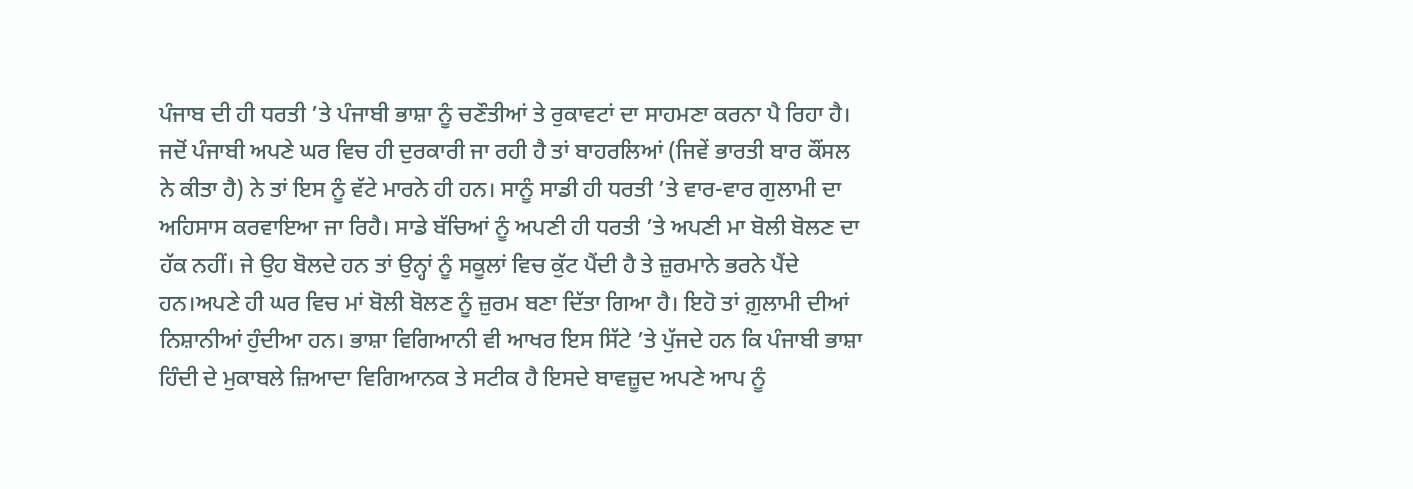ਪੰਜਾਬ ਦੀ ਹੀ ਧਰਤੀ ’ਤੇ ਪੰਜਾਬੀ ਭਾਸ਼ਾ ਨੂੰ ਚਣੌਤੀਆਂ ਤੇ ਰੁਕਾਵਟਾਂ ਦਾ ਸਾਹਮਣਾ ਕਰਨਾ ਪੈ ਰਿਹਾ ਹੈ। ਜਦੋਂ ਪੰਜਾਬੀ ਅਪਣੇ ਘਰ ਵਿਚ ਹੀ ਦੁਰਕਾਰੀ ਜਾ ਰਹੀ ਹੈ ਤਾਂ ਬਾਹਰਲਿਆਂ (ਜਿਵੇਂ ਭਾਰਤੀ ਬਾਰ ਕੌਂਸਲ ਨੇ ਕੀਤਾ ਹੈ) ਨੇ ਤਾਂ ਇਸ ਨੂੰ ਵੱਟੇ ਮਾਰਨੇ ਹੀ ਹਨ। ਸਾਨੂੰ ਸਾਡੀ ਹੀ ਧਰਤੀ ’ਤੇ ਵਾਰ-ਵਾਰ ਗੁਲਾਮੀ ਦਾ ਅਹਿਸਾਸ ਕਰਵਾਇਆ ਜਾ ਰਿਹੈ। ਸਾਡੇ ਬੱਚਿਆਂ ਨੂੰ ਅਪਣੀ ਹੀ ਧਰਤੀ ’ਤੇ ਅਪਣੀ ਮਾ ਬੋਲੀ ਬੋਲਣ ਦਾ ਹੱਕ ਨਹੀਂ। ਜੇ ਉਹ ਬੋਲਦੇ ਹਨ ਤਾਂ ਉਨ੍ਹਾਂ ਨੂੰ ਸਕੂਲਾਂ ਵਿਚ ਕੁੱਟ ਪੈਂਦੀ ਹੈ ਤੇ ਜ਼ੁਰਮਾਨੇ ਭਰਨੇ ਪੈਂਦੇ ਹਨ।ਅਪਣੇ ਹੀ ਘਰ ਵਿਚ ਮਾਂ ਬੋਲੀ ਬੋਲਣ ਨੂੰ ਜ਼ੁਰਮ ਬਣਾ ਦਿੱਤਾ ਗਿਆ ਹੈ। ਇਹੋ ਤਾਂ ਗ਼ੁਲਾਮੀ ਦੀਆਂ ਨਿਸ਼ਾਨੀਆਂ ਹੁੰਦੀਆ ਹਨ। ਭਾਸ਼ਾ ਵਿਗਿਆਨੀ ਵੀ ਆਖਰ ਇਸ ਸਿੱਟੇ ’ਤੇ ਪੁੱਜਦੇ ਹਨ ਕਿ ਪੰਜਾਬੀ ਭਾਸ਼ਾ ਹਿੰਦੀ ਦੇ ਮੁਕਾਬਲੇ ਜ਼ਿਆਦਾ ਵਿਗਿਆਨਕ ਤੇ ਸਟੀਕ ਹੈ ਇਸਦੇ ਬਾਵਜ਼ੂਦ ਅਪਣੇ ਆਪ ਨੂੰ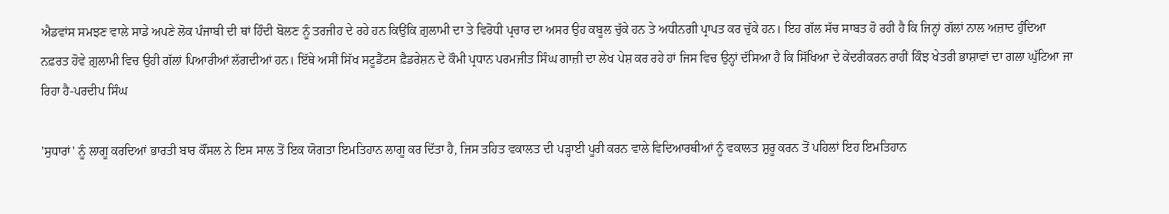ਐਡਵਾਂਸ ਸਮਝਣ ਵਾਲੇ ਸਾਡੇ ਅਪਣੇ ਲੋਕ ਪੰਜਾਬੀ ਦੀ ਥਾਂ ਹਿੰਦੀ ਬੋਲਣ ਨੂੰ ਤਰਜੀਹ ਦੇ ਰਹੇ ਹਨ ਕਿਉਂਕਿ ਗ਼ੁਲਾਮੀ ਦਾ ਤੇ ਵਿਰੋਧੀ ਪ੍ਰਚਾਰ ਦਾ ਅਸਰ ਉਹ ਕਬੂਲ ਚੁੱਕੇ ਹਨ ਤੇ ਅਧੀਨਗੀ ਪ੍ਰਾਪਤ ਕਰ ਚੁੱਕੇ ਹਨ। ਇਹ ਗੱਲ ਸੱਚ ਸਾਬਤ ਹੋ ਰਹੀ ਹੈ ਕਿ ਜਿਨ੍ਹਾਂ ਗੱਲਾਂ ਨਾਲ ਅਜ਼ਾਦ ਹੁੰਦਿਆ ਨਫ਼ਰਤ ਹੋਵੇ ਗ਼ੁਲਾਮੀ ਵਿਚ ਉਹੀ ਗੱਲਾਂ ਪਿਆਰੀਆਂ ਲੱਗਦੀਆਂ ਹਨ। ਇੱਥੇ ਅਸੀਂ ਸਿੱਖ ਸਟੂਡੈਂਟਸ ਫ਼ੈਡਰੇਸ਼ਨ ਦੇ ਕੌਮੀ ਪ੍ਰਧਾਨ ਪਰਮਜੀਤ ਸਿੰਘ ਗਾਜ਼ੀ ਦਾ ਲੇਖ ਪੇਸ਼ ਕਰ ਰਹੇ ਹਾਂ ਜਿਸ ਵਿਚ ਉਨ੍ਹਾਂ ਦੱਸਿਆ ਹੈ ਕਿ ਸਿੱਖਿਆ ਦੇ ਕੇਂਦਰੀਕਰਨ ਰਾਹੀਂ ਕਿੰਝ ਖੇਤਰੀ ਭਾਸ਼ਾਵਾਂ ਦਾ ਗਲਾ ਘੁੱਟਿਆ ਜਾ ਰਿਹਾ ਹੈ-ਪਰਦੀਪ ਸਿੰਘ

'ਸੁਧਾਰਾਂ' ਨੂੰ ਲਾਗੂ ਕਰਦਿਆਂ ਭਾਰਤੀ ਬਾਰ ਕੌਂਸਲ ਨੇ ਇਸ ਸਾਲ ਤੋਂ ਇਕ ਯੋਗਤਾ ਇਮਤਿਹਾਨ ਲਾਗੂ ਕਰ ਦਿੱਤਾ ਹੈ, ਜਿਸ ਤਹਿਤ ਵਕਾਲਤ ਦੀ ਪੜ੍ਹਾਈ ਪੂਰੀ ਕਰਨ ਵਾਲੇ ਵਿਦਿਆਰਥੀਆਂ ਨੂੰ ਵਕਾਲਤ ਸ਼ੁਰੂ ਕਰਨ ਤੋਂ ਪਹਿਲਾਂ ਇਹ ਇਮਤਿਹਾਨ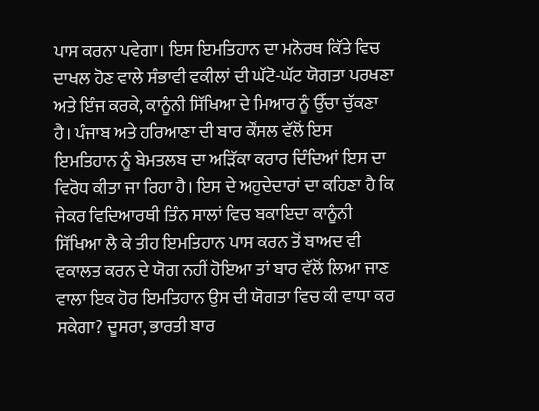ਪਾਸ ਕਰਨਾ ਪਵੇਗਾ। ਇਸ ਇਮਤਿਹਾਨ ਦਾ ਮਨੋਰਥ ਕਿੱਤੇ ਵਿਚ ਦਾਖਲ ਹੋਣ ਵਾਲੇ ਸੰਭਾਵੀ ਵਕੀਲਾਂ ਦੀ ਘੱਟੋ-ਘੱਟ ਯੋਗਤਾ ਪਰਖਣਾ ਅਤੇ ਇੰਜ ਕਰਕੇ, ਕਾਨੂੰਨੀ ਸਿੱਖਿਆ ਦੇ ਮਿਆਰ ਨੂੰ ਉੱਚਾ ਚੁੱਕਣਾ ਹੈ। ਪੰਜਾਬ ਅਤੇ ਹਰਿਆਣਾ ਦੀ ਬਾਰ ਕੌਂਸਲ ਵੱਲੋਂ ਇਸ ਇਮਤਿਹਾਨ ਨੂੰ ਬੇਮਤਲਬ ਦਾ ਅੜਿੱਕਾ ਕਰਾਰ ਦਿੰਦਿਆਂ ਇਸ ਦਾ ਵਿਰੋਧ ਕੀਤਾ ਜਾ ਰਿਹਾ ਹੈ। ਇਸ ਦੇ ਅਹੁਦੇਦਾਰਾਂ ਦਾ ਕਹਿਣਾ ਹੈ ਕਿ ਜੇਕਰ ਵਿਦਿਆਰਥੀ ਤਿੰਨ ਸਾਲਾਂ ਵਿਚ ਬਕਾਇਦਾ ਕਾਨੂੰਨੀ ਸਿੱਖਿਆ ਲੈ ਕੇ ਤੀਹ ਇਮਤਿਹਾਨ ਪਾਸ ਕਰਨ ਤੋਂ ਬਾਅਦ ਵੀ ਵਕਾਲਤ ਕਰਨ ਦੇ ਯੋਗ ਨਹੀਂ ਹੋਇਆ ਤਾਂ ਬਾਰ ਵੱਲੋਂ ਲਿਆ ਜਾਣ ਵਾਲਾ ਇਕ ਹੋਰ ਇਮਤਿਹਾਨ ਉਸ ਦੀ ਯੋਗਤਾ ਵਿਚ ਕੀ ਵਾਧਾ ਕਰ ਸਕੇਗਾ? ਦੂਸਰਾ, ਭਾਰਤੀ ਬਾਰ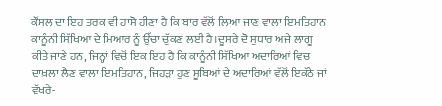ਕੌਂਸਲ ਦਾ ਇਹ ਤਰਕ ਵੀ ਹਾਸੋ ਹੀਣਾ ਹੈ ਕਿ ਬਾਰ ਵੱਲੋਂ ਲਿਆ ਜਾਣ ਵਾਲਾ ਇਮਤਿਹਾਨ ਕਾਨੂੰਨੀ ਸਿੱਖਿਆ ਦੇ ਮਿਆਰ ਨੂੰ ਉੱਚਾ ਚੁੱਕਣ ਲਈ ਹੈ।ਦੂਸਰੇ ਦੋ ਸੁਧਾਰ ਅਜੇ ਲਾਗੂ ਕੀਤੇ ਜਾਣੇ ਹਨ, ਜਿਨ੍ਹਾਂ ਵਿਚੋਂ ਇਕ ਇਹ ਹੈ ਕਿ ਕਾਨੂੰਨੀ ਸਿੱਖਿਆ ਅਦਾਰਿਆਂ ਵਿਚ ਦਾਖ਼ਲਾ ਲੈਣ ਵਾਲਾ ਇਮਤਿਹਾਨ, ਜਿਹੜਾ ਹੁਣ ਸੂਬਿਆਂ ਦੇ ਅਦਾਰਿਆਂ ਵੱਲੋਂ ਇਕੱਠੇ ਜਾਂ ਵੱਖਰੇ-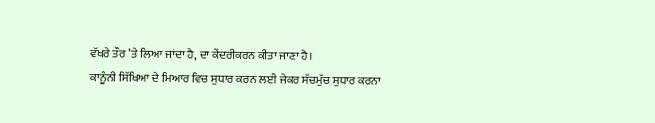ਵੱਖਰੇ ਤੌਰ ’ਤੇ ਲਿਆ ਜਾਂਦਾ ਹੈ, ਦਾ ਕੇਂਦਰੀਕਰਨ ਕੀਤਾ ਜਾਣਾ ਹੈ।
ਕਾਨੂੰਨੀ ਸਿੱਖਿਆ ਦੇ ਮਿਆਰ ਵਿਚ ਸੁਧਾਰ ਕਰਨ ਲਈ ਜੇਕਰ ਸੱਚਮੁੱਚ ਸੁਧਾਰ ਕਰਨਾ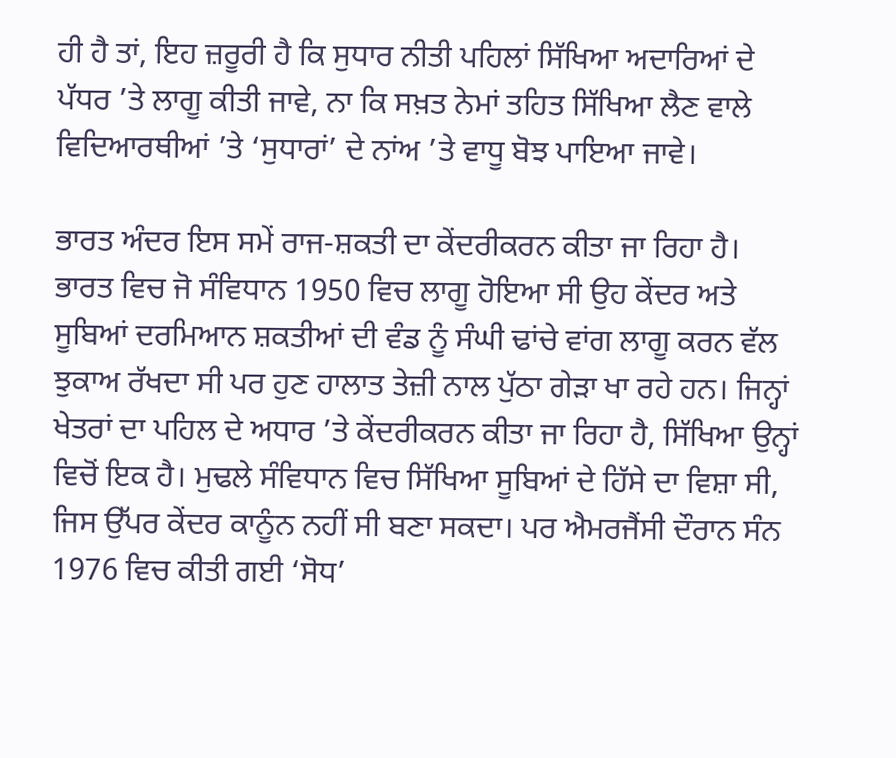ਹੀ ਹੈ ਤਾਂ, ਇਹ ਜ਼ਰੂਰੀ ਹੈ ਕਿ ਸੁਧਾਰ ਨੀਤੀ ਪਹਿਲਾਂ ਸਿੱਖਿਆ ਅਦਾਰਿਆਂ ਦੇ ਪੱਧਰ ’ਤੇ ਲਾਗੂ ਕੀਤੀ ਜਾਵੇ, ਨਾ ਕਿ ਸਖ਼ਤ ਨੇਮਾਂ ਤਹਿਤ ਸਿੱਖਿਆ ਲੈਣ ਵਾਲੇ ਵਿਦਿਆਰਥੀਆਂ ’ਤੇ ‘ਸੁਧਾਰਾਂ’ ਦੇ ਨਾਂਅ ’ਤੇ ਵਾਧੂ ਬੋਝ ਪਾਇਆ ਜਾਵੇ।

ਭਾਰਤ ਅੰਦਰ ਇਸ ਸਮੇਂ ਰਾਜ-ਸ਼ਕਤੀ ਦਾ ਕੇਂਦਰੀਕਰਨ ਕੀਤਾ ਜਾ ਰਿਹਾ ਹੈ। ਭਾਰਤ ਵਿਚ ਜੋ ਸੰਵਿਧਾਨ 1950 ਵਿਚ ਲਾਗੂ ਹੋਇਆ ਸੀ ਉਹ ਕੇਂਦਰ ਅਤੇ ਸੂਬਿਆਂ ਦਰਮਿਆਨ ਸ਼ਕਤੀਆਂ ਦੀ ਵੰਡ ਨੂੰ ਸੰਘੀ ਢਾਂਚੇ ਵਾਂਗ ਲਾਗੂ ਕਰਨ ਵੱਲ ਝੁਕਾਅ ਰੱਖਦਾ ਸੀ ਪਰ ਹੁਣ ਹਾਲਾਤ ਤੇਜ਼ੀ ਨਾਲ ਪੁੱਠਾ ਗੇੜਾ ਖਾ ਰਹੇ ਹਨ। ਜਿਨ੍ਹਾਂ ਖੇਤਰਾਂ ਦਾ ਪਹਿਲ ਦੇ ਅਧਾਰ ’ਤੇ ਕੇਂਦਰੀਕਰਨ ਕੀਤਾ ਜਾ ਰਿਹਾ ਹੈ, ਸਿੱਖਿਆ ਉਨ੍ਹਾਂ ਵਿਚੋਂ ਇਕ ਹੈ। ਮੁਢਲੇ ਸੰਵਿਧਾਨ ਵਿਚ ਸਿੱਖਿਆ ਸੂਬਿਆਂ ਦੇ ਹਿੱਸੇ ਦਾ ਵਿਸ਼ਾ ਸੀ, ਜਿਸ ਉੱਪਰ ਕੇਂਦਰ ਕਾਨੂੰਨ ਨਹੀਂ ਸੀ ਬਣਾ ਸਕਦਾ। ਪਰ ਐਮਰਜੈਂਸੀ ਦੌਰਾਨ ਸੰਨ 1976 ਵਿਚ ਕੀਤੀ ਗਈ ‘ਸੋਧ’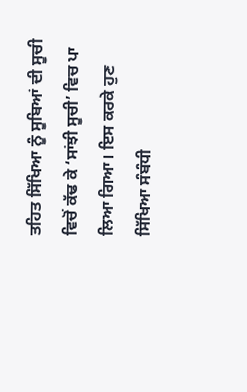ਤਹਿਤ ਸਿੱਖਿਆ ਨੂੰ ਸੂਬਿਆਂ ਦੀ ਸੂਚੀ ਵਿਚੋਂ ਕੱਢ ਕੇ ‘ਸਾਂਝੀ ਸੂਚੀ’ ਵਿਚ ਪਾ ਲਿਆ ਗਿਆ। ਇਸ ਕਰਕੇ ਹੁਣ ਸਿੱਖਿਆ ਸੰਬੰਧੀ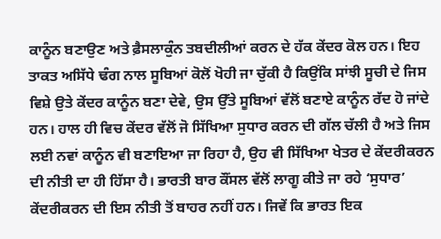ਕਾਨੂੰਨ ਬਣਾਉਣ ਅਤੇ ਫ਼ੈਸਲਾਕੁੰਨ ਤਬਦੀਲੀਆਂ ਕਰਨ ਦੇ ਹੱਕ ਕੇਂਦਰ ਕੋਲ ਹਨ। ਇਹ ਤਾਕਤ ਅਸਿੱਧੇ ਢੰਗ ਨਾਲ ਸੂਬਿਆਂ ਕੋਲੋਂ ਖੋਹੀ ਜਾ ਚੁੱਕੀ ਹੈ ਕਿਉਂਕਿ ਸਾਂਝੀ ਸੂਚੀ ਦੇ ਜਿਸ ਵਿਸ਼ੇ ਉਤੇ ਕੇਂਦਰ ਕਾਨੂੰਨ ਬਣਾ ਦੇਵੇ, ਉਸ ਉੱਤੇ ਸੂਬਿਆਂ ਵੱਲੋਂ ਬਣਾਏ ਕਾਨੂੰਨ ਰੱਦ ਹੋ ਜਾਂਦੇ ਹਨ। ਹਾਲ ਹੀ ਵਿਚ ਕੇਂਦਰ ਵੱਲੋਂ ਜੋ ਸਿੱਖਿਆ ਸੁਧਾਰ ਕਰਨ ਦੀ ਗੱਲ ਚੱਲੀ ਹੈ ਅਤੇ ਜਿਸ ਲਈ ਨਵਾਂ ਕਾਨੂੰਨ ਵੀ ਬਣਾਇਆ ਜਾ ਰਿਹਾ ਹੈ, ਉਹ ਵੀ ਸਿੱਖਿਆ ਖੇਤਰ ਦੇ ਕੇਂਦਰੀਕਰਨ ਦੀ ਨੀਤੀ ਦਾ ਹੀ ਹਿੱਸਾ ਹੈ। ਭਾਰਤੀ ਬਾਰ ਕੌਂਸਲ ਵੱਲੋਂ ਲਾਗੂ ਕੀਤੇ ਜਾ ਰਹੇ ‘ਸੁਧਾਰ’ ਕੇਂਦਰੀਕਰਨ ਦੀ ਇਸ ਨੀਤੀ ਤੋਂ ਬਾਹਰ ਨਹੀਂ ਹਨ। ਜਿਵੇਂ ਕਿ ਭਾਰਤ ਇਕ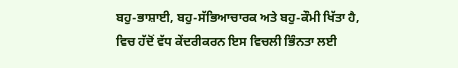ਬਹੁ-ਭਾਸ਼ਾਈ, ਬਹੁ-ਸੱਭਿਆਚਾਰਕ ਅਤੇ ਬਹੁ-ਕੌਮੀ ਖਿੱਤਾ ਹੈ, ਵਿਚ ਹੱਦੋਂ ਵੱਧ ਕੇਂਦਰੀਕਰਨ ਇਸ ਵਿਚਲੀ ਭਿੰਨਤਾ ਲਈ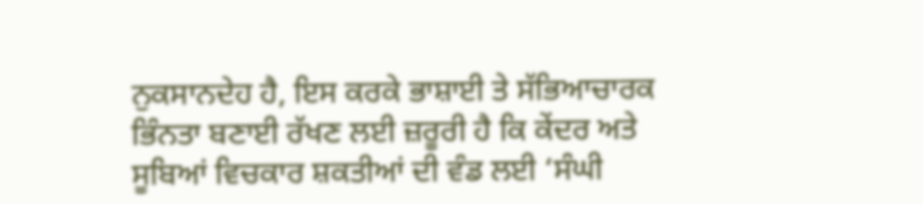ਨੁਕਸਾਨਦੇਹ ਹੈ, ਇਸ ਕਰਕੇ ਭਾਸ਼ਾਈ ਤੇ ਸੱਭਿਆਚਾਰਕ ਭਿੰਨਤਾ ਬਣਾਈ ਰੱਖਣ ਲਈ ਜ਼ਰੂਰੀ ਹੈ ਕਿ ਕੇਂਦਰ ਅਤੇ ਸੂਬਿਆਂ ਵਿਚਕਾਰ ਸ਼ਕਤੀਆਂ ਦੀ ਵੰਡ ਲਈ ‘ਸੰਘੀ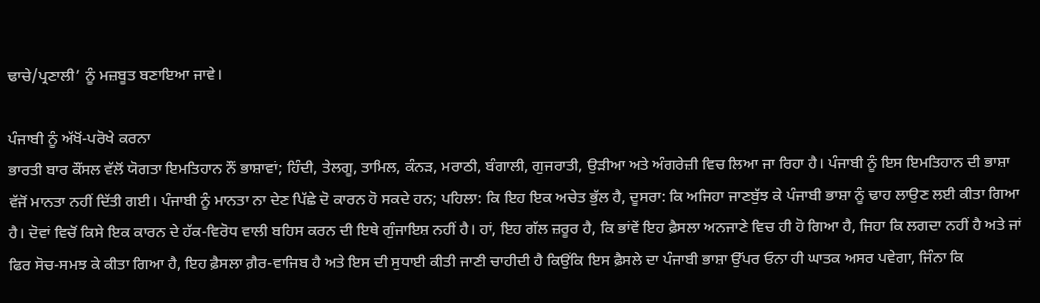ਢਾਚੇ/ਪ੍ਰਣਾਲੀ’ ਨੂੰ ਮਜ਼ਬੂਤ ਬਣਾਇਆ ਜਾਵੇ।

ਪੰਜਾਬੀ ਨੂੰ ਅੱਖੋਂ-ਪਰੋਖੇ ਕਰਨਾ
ਭਾਰਤੀ ਬਾਰ ਕੌਂਸਲ ਵੱਲੋਂ ਯੋਗਤਾ ਇਮਤਿਹਾਨ ਨੌਂ ਭਾਸ਼ਾਵਾਂ; ਹਿੰਦੀ, ਤੇਲਗੂ, ਤਾਮਿਲ, ਕੰਨੜ, ਮਰਾਠੀ, ਬੰਗਾਲੀ, ਗੁਜਰਾਤੀ, ਉੜੀਆ ਅਤੇ ਅੰਗਰੇਜ਼ੀ ਵਿਚ ਲਿਆ ਜਾ ਰਿਹਾ ਹੈ। ਪੰਜਾਬੀ ਨੂੰ ਇਸ ਇਮਤਿਹਾਨ ਦੀ ਭਾਸ਼ਾ ਵੱਜੋਂ ਮਾਨਤਾ ਨਹੀਂ ਦਿੱਤੀ ਗਈ। ਪੰਜਾਬੀ ਨੂੰ ਮਾਨਤਾ ਨਾ ਦੇਣ ਪਿੱਛੇ ਦੋ ਕਾਰਨ ਹੋ ਸਕਦੇ ਹਨ; ਪਹਿਲਾ: ਕਿ ਇਹ ਇਕ ਅਚੇਤ ਭੁੱਲ ਹੈ, ਦੂਸਰਾ: ਕਿ ਅਜਿਹਾ ਜਾਣਬੁੱਝ ਕੇ ਪੰਜਾਬੀ ਭਾਸ਼ਾ ਨੂੰ ਢਾਹ ਲਾਉਣ ਲਈ ਕੀਤਾ ਗਿਆ ਹੈ। ਦੋਵਾਂ ਵਿਚੋਂ ਕਿਸੇ ਇਕ ਕਾਰਨ ਦੇ ਹੱਕ-ਵਿਰੋਧ ਵਾਲੀ ਬਹਿਸ ਕਰਨ ਦੀ ਇਥੇ ਗੁੰਜਾਇਸ਼ ਨਹੀਂ ਹੈ। ਹਾਂ, ਇਹ ਗੱਲ ਜ਼ਰੂਰ ਹੈ, ਕਿ ਭਾਂਵੇਂ ਇਹ ਫ਼ੈਸਲਾ ਅਨਜਾਣੇ ਵਿਚ ਹੀ ਹੋ ਗਿਆ ਹੈ, ਜਿਹਾ ਕਿ ਲਗਦਾ ਨਹੀਂ ਹੈ ਅਤੇ ਜਾਂ ਫਿਰ ਸੋਚ-ਸਮਝ ਕੇ ਕੀਤਾ ਗਿਆ ਹੈ, ਇਹ ਫ਼ੈਸਲਾ ਗ਼ੈਰ-ਵਾਜਿਬ ਹੈ ਅਤੇ ਇਸ ਦੀ ਸੁਧਾਈ ਕੀਤੀ ਜਾਣੀ ਚਾਹੀਦੀ ਹੈ ਕਿਉਂਕਿ ਇਸ ਫ਼ੈਸਲੇ ਦਾ ਪੰਜਾਬੀ ਭਾਸ਼ਾ ਉੱਪਰ ਓਨਾ ਹੀ ਘਾਤਕ ਅਸਰ ਪਵੇਗਾ, ਜਿੰਨਾ ਕਿ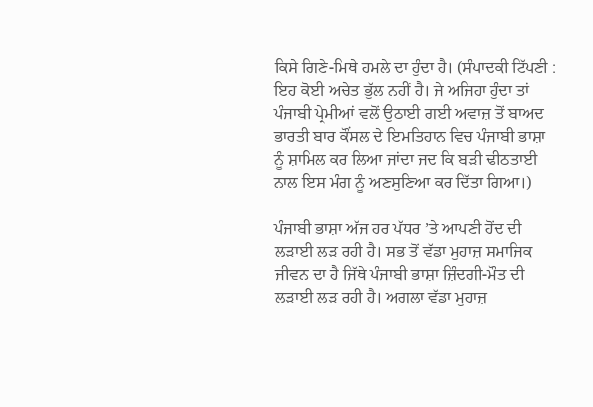ਕਿਸੇ ਗਿਣੇ-ਮਿਥੇ ਹਮਲੇ ਦਾ ਹੁੰਦਾ ਹੈ। (ਸੰਪਾਦਕੀ ਟਿੱਪਣੀ : ਇਹ ਕੋਈ ਅਚੇਤ ਭੁੱਲ ਨਹੀਂ ਹੈ। ਜੇ ਅਜਿਹਾ ਹੁੰਦਾ ਤਾਂ ਪੰਜਾਬੀ ਪ੍ਰੇਮੀਆਂ ਵਲੋਂ ਉਠਾਈ ਗਈ ਅਵਾਜ਼ ਤੋਂ ਬਾਅਦ ਭਾਰਤੀ ਬਾਰ ਕੌਂਸਲ ਦੇ ਇਮਤਿਹਾਨ ਵਿਚ ਪੰਜਾਬੀ ਭਾਸ਼ਾ ਨੂੰ ਸ਼ਾਮਿਲ ਕਰ ਲਿਆ ਜਾਂਦਾ ਜਦ ਕਿ ਬੜੀ ਢੀਠਤਾਈ ਨਾਲ ਇਸ ਮੰਗ ਨੂੰ ਅਣਸੁਣਿਆ ਕਰ ਦਿੱਤਾ ਗਿਆ।)

ਪੰਜਾਬੀ ਭਾਸ਼ਾ ਅੱਜ ਹਰ ਪੱਧਰ ’ਤੇ ਆਪਣੀ ਹੋਂਦ ਦੀ ਲੜਾਈ ਲੜ ਰਹੀ ਹੈ। ਸਭ ਤੋਂ ਵੱਡਾ ਮੁਹਾਜ਼ ਸਮਾਜਿਕ ਜੀਵਨ ਦਾ ਹੈ ਜਿੱਥੇ ਪੰਜਾਬੀ ਭਾਸ਼ਾ ਜ਼ਿੰਦਗੀ-ਮੌਤ ਦੀ ਲੜਾਈ ਲੜ ਰਹੀ ਹੈ। ਅਗਲਾ ਵੱਡਾ ਮੁਹਾਜ਼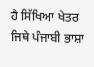ਹੈ ਸਿੱਖਿਆ ਖੇਤਰ ਜਿਥੇ ਪੰਜਾਬੀ ਭਾਸ਼ਾ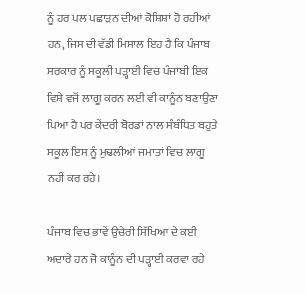ਨੂੰ ਹਰ ਪਲ ਪਛਾੜਨ ਦੀਆਂ ਕੋਸ਼ਿਸ਼ਾਂ ਹੋ ਰਹੀਆਂ ਹਨ, ਜਿਸ ਦੀ ਵੱਡੀ ਮਿਸਾਲ ਇਹ ਹੈ ਕਿ ਪੰਜਾਬ ਸਰਕਾਰ ਨੂੰ ਸਕੂਲੀ ਪੜ੍ਹਾਈ ਵਿਚ ਪੰਜਾਬੀ ਇਕ ਵਿਸ਼ੇ ਵਜੋਂ ਲਾਗੂ ਕਰਨ ਲਈ ਵੀ ਕਾਨੂੰਨ ਬਣਾਉਣਾ ਪਿਆ ਹੈ ਪਰ ਕੇਂਦਰੀ ਬੋਰਡਾਂ ਨਾਲ ਸੰਬੰਧਿਤ ਬਹੁਤੇ ਸਕੂਲ ਇਸ ਨੂੰ ਮੁਢਲੀਆਂ ਜਮਾਤਾਂ ਵਿਚ ਲਾਗੂ ਨਹੀਂ ਕਰ ਰਹੇ।

ਪੰਜਾਬ ਵਿਚ ਭਾਵੇਂ ਉਚੇਰੀ ਸਿੱਖਿਆ ਦੇ ਕਈ ਅਦਾਰੇ ਹਨ ਜੋ ਕਾਨੂੰਨ ਦੀ ਪੜ੍ਹਾਈ ਕਰਵਾ ਰਹੇ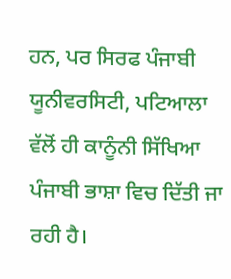ਹਨ, ਪਰ ਸਿਰਫ ਪੰਜਾਬੀ ਯੂਨੀਵਰਸਿਟੀ, ਪਟਿਆਲਾ ਵੱਲੋਂ ਹੀ ਕਾਨੂੰਨੀ ਸਿੱਖਿਆ ਪੰਜਾਬੀ ਭਾਸ਼ਾ ਵਿਚ ਦਿੱਤੀ ਜਾ ਰਹੀ ਹੈ।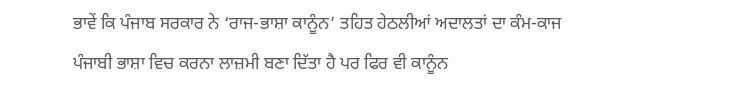ਭਾਵੇਂ ਕਿ ਪੰਜਾਬ ਸਰਕਾਰ ਨੇ ‘ਰਾਜ-ਭਾਸ਼ਾ ਕਾਨੂੰਨ’ ਤਹਿਤ ਹੇਠਲੀਆਂ ਅਦਾਲਤਾਂ ਦਾ ਕੰਮ-ਕਾਜ ਪੰਜਾਬੀ ਭਾਸ਼ਾ ਵਿਚ ਕਰਨਾ ਲਾਜ਼ਮੀ ਬਣਾ ਦਿੱਤਾ ਹੈ ਪਰ ਫਿਰ ਵੀ ਕਾਨੂੰਨ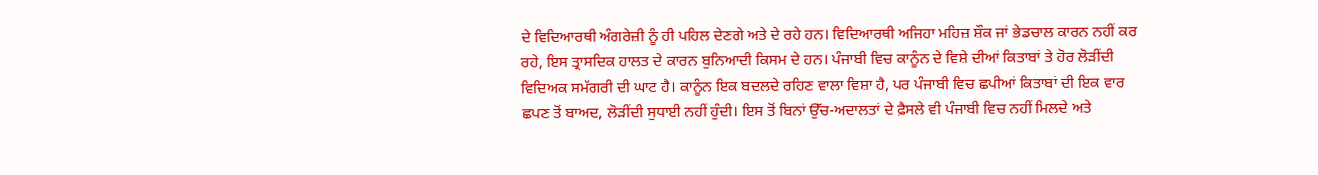ਦੇ ਵਿਦਿਆਰਥੀ ਅੰਗਰੇਜ਼ੀ ਨੂੰ ਹੀ ਪਹਿਲ ਦੇਣਗੇ ਅਤੇ ਦੇ ਰਹੇ ਹਨ। ਵਿਦਿਆਰਥੀ ਅਜਿਹਾ ਮਹਿਜ਼ ਸ਼ੌਕ ਜਾਂ ਭੇਡਚਾਲ ਕਾਰਨ ਨਹੀਂ ਕਰ ਰਹੇ, ਇਸ ਤ੍ਰਾਸਦਿਕ ਹਾਲਤ ਦੇ ਕਾਰਨ ਬੁਨਿਆਦੀ ਕਿਸਮ ਦੇ ਹਨ। ਪੰਜਾਬੀ ਵਿਚ ਕਾਨੂੰਨ ਦੇ ਵਿਸ਼ੇ ਦੀਆਂ ਕਿਤਾਬਾਂ ਤੇ ਹੋਰ ਲੋੜੀਂਦੀ ਵਿਦਿਅਕ ਸਮੱਗਰੀ ਦੀ ਘਾਟ ਹੈ। ਕਾਨੂੰਨ ਇਕ ਬਦਲਦੇ ਰਹਿਣ ਵਾਲਾ ਵਿਸ਼ਾ ਹੈ, ਪਰ ਪੰਜਾਬੀ ਵਿਚ ਛਪੀਆਂ ਕਿਤਾਬਾਂ ਦੀ ਇਕ ਵਾਰ ਛਪਣ ਤੋਂ ਬਾਅਦ, ਲੋੜੀਂਦੀ ਸੁਧਾਈ ਨਹੀਂ ਹੁੰਦੀ। ਇਸ ਤੋਂ ਬਿਨਾਂ ਉੱਚ-ਅਦਾਲਤਾਂ ਦੇ ਫ਼ੈਸਲੇ ਵੀ ਪੰਜਾਬੀ ਵਿਚ ਨਹੀਂ ਮਿਲਦੇ ਅਤੇ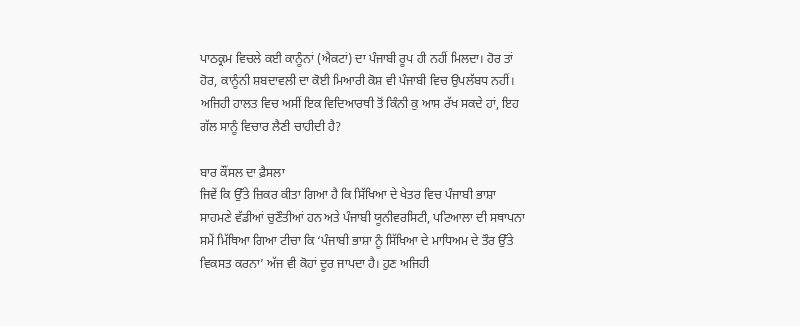ਪਾਠਕ੍ਰਮ ਵਿਚਲੇ ਕਈ ਕਾਨੂੰਨਾਂ (ਐਕਟਾਂ) ਦਾ ਪੰਜਾਬੀ ਰੂਪ ਹੀ ਨਹੀਂ ਮਿਲਦਾ। ਹੋਰ ਤਾਂ ਹੋਰ, ਕਾਨੂੰਨੀ ਸ਼ਬਦਾਵਲੀ ਦਾ ਕੋਈ ਮਿਆਰੀ ਕੋਸ਼ ਵੀ ਪੰਜਾਬੀ ਵਿਚ ਉਪਲੱਬਧ ਨਹੀਂ। ਅਜਿਹੀ ਹਾਲਤ ਵਿਚ ਅਸੀਂ ਇਕ ਵਿਦਿਆਰਥੀ ਤੋਂ ਕਿੰਨੀ ਕੁ ਆਸ ਰੱਖ ਸਕਦੇ ਹਾਂ, ਇਹ ਗੱਲ ਸਾਨੂੰ ਵਿਚਾਰ ਲੈਣੀ ਚਾਹੀਦੀ ਹੈ?

ਬਾਰ ਕੌਂਸਲ ਦਾ ਫ਼ੈਸਲਾ
ਜਿਵੇਂ ਕਿ ਉੱਤੇ ਜ਼ਿਕਰ ਕੀਤਾ ਗਿਆ ਹੈ ਕਿ ਸਿੱਖਿਆ ਦੇ ਖੇਤਰ ਵਿਚ ਪੰਜਾਬੀ ਭਾਸ਼ਾ ਸਾਹਮਣੇ ਵੱਡੀਆਂ ਚੁਣੌਤੀਆਂ ਹਨ ਅਤੇ ਪੰਜਾਬੀ ਯੂਨੀਵਰਸਿਟੀ, ਪਟਿਆਲਾ ਦੀ ਸਥਾਪਨਾ ਸਮੇਂ ਮਿੱਥਿਆ ਗਿਆ ਟੀਚਾ ਕਿ ‘ਪੰਜਾਬੀ ਭਾਸ਼ਾ ਨੂੰ ਸਿੱਖਿਆ ਦੇ ਮਾਧਿਅਮ ਦੇ ਤੌਰ ਉੱਤੇ ਵਿਕਸਤ ਕਰਨਾ’ ਅੱਜ ਵੀ ਕੋਹਾਂ ਦੂਰ ਜਾਪਦਾ ਹੈ। ਹੁਣ ਅਜਿਹੀ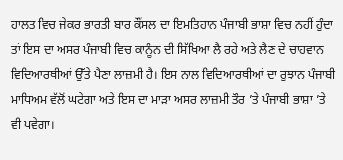ਹਾਲਤ ਵਿਚ ਜੇਕਰ ਭਾਰਤੀ ਬਾਰ ਕੌਂਸਲ ਦਾ ਇਮਤਿਹਾਨ ਪੰਜਾਬੀ ਭਾਸ਼ਾ ਵਿਚ ਨਹੀਂ ਹੁੰਦਾ ਤਾਂ ਇਸ ਦਾ ਅਸਰ ਪੰਜਾਬੀ ਵਿਚ ਕਾਨੂੰਨ ਦੀ ਸਿੱਖਿਆ ਲੈ ਰਹੇ ਅਤੇ ਲੈਣ ਦੇ ਚਾਹਵਾਨ ਵਿਦਿਆਰਥੀਆਂ ਉੱਤੇ ਪੈਣਾ ਲਾਜ਼ਮੀ ਹੈ। ਇਸ ਨਾਲ ਵਿਦਿਆਰਥੀਆਂ ਦਾ ਰੁਝਾਨ ਪੰਜਾਬੀ ਮਾਧਿਅਮ ਵੱਲੋਂ ਘਟੇਗਾ ਅਤੇ ਇਸ ਦਾ ਮਾੜਾ ਅਸਰ ਲਾਜ਼ਮੀ ਤੌਰ ’ਤੇ ਪੰਜਾਬੀ ਭਾਸ਼ਾ ’ਤੇ ਵੀ ਪਵੇਗਾ।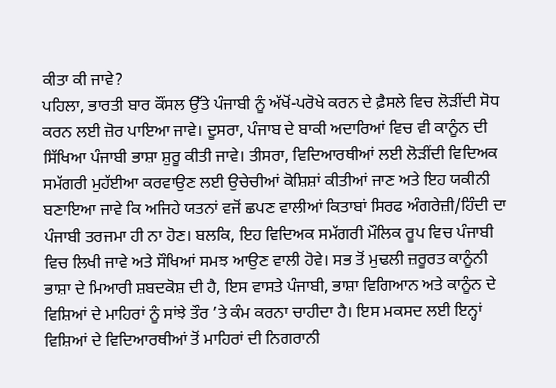ਕੀਤਾ ਕੀ ਜਾਵੇ?
ਪਹਿਲਾ, ਭਾਰਤੀ ਬਾਰ ਕੌਂਸਲ ਉੱਤੇ ਪੰਜਾਬੀ ਨੂੰ ਅੱਖੋਂ-ਪਰੋਖੇ ਕਰਨ ਦੇ ਫ਼ੈਸਲੇ ਵਿਚ ਲੋੜੀਂਦੀ ਸੋਧ ਕਰਨ ਲਈ ਜ਼ੋਰ ਪਾਇਆ ਜਾਵੇ। ਦੂਸਰਾ, ਪੰਜਾਬ ਦੇ ਬਾਕੀ ਅਦਾਰਿਆਂ ਵਿਚ ਵੀ ਕਾਨੂੰਨ ਦੀ ਸਿੱਖਿਆ ਪੰਜਾਬੀ ਭਾਸ਼ਾ ਸ਼ੁਰੂ ਕੀਤੀ ਜਾਵੇ। ਤੀਸਰਾ, ਵਿਦਿਆਰਥੀਆਂ ਲਈ ਲੋੜੀਂਦੀ ਵਿਦਿਅਕ ਸਮੱਗਰੀ ਮੁਹੱਈਆ ਕਰਵਾਉਣ ਲਈ ਉਚੇਚੀਆਂ ਕੋਸ਼ਿਸ਼ਾਂ ਕੀਤੀਆਂ ਜਾਣ ਅਤੇ ਇਹ ਯਕੀਨੀ ਬਣਾਇਆ ਜਾਵੇ ਕਿ ਅਜਿਹੇ ਯਤਨਾਂ ਵਜੋਂ ਛਪਣ ਵਾਲੀਆਂ ਕਿਤਾਬਾਂ ਸਿਰਫ ਅੰਗਰੇਜ਼ੀ/ਹਿੰਦੀ ਦਾ ਪੰਜਾਬੀ ਤਰਜਮਾ ਹੀ ਨਾ ਹੋਣ। ਬਲਕਿ, ਇਹ ਵਿਦਿਅਕ ਸਮੱਗਰੀ ਮੌਲਿਕ ਰੂਪ ਵਿਚ ਪੰਜਾਬੀ ਵਿਚ ਲਿਖੀ ਜਾਵੇ ਅਤੇ ਸੌਖਿਆਂ ਸਮਝ ਆਉਣ ਵਾਲੀ ਹੋਵੇ। ਸਭ ਤੋਂ ਮੁਢਲੀ ਜ਼ਰੂਰਤ ਕਾਨੂੰਨੀ ਭਾਸ਼ਾ ਦੇ ਮਿਆਰੀ ਸ਼ਬਦਕੋਸ਼ ਦੀ ਹੈ, ਇਸ ਵਾਸਤੇ ਪੰਜਾਬੀ, ਭਾਸ਼ਾ ਵਿਗਿਆਨ ਅਤੇ ਕਾਨੂੰਨ ਦੇ ਵਿਸ਼ਿਆਂ ਦੇ ਮਾਹਿਰਾਂ ਨੂੰ ਸਾਂਝੇ ਤੌਰ ’ਤੇ ਕੰਮ ਕਰਨਾ ਚਾਹੀਦਾ ਹੈ। ਇਸ ਮਕਸਦ ਲਈ ਇਨ੍ਹਾਂ ਵਿਸ਼ਿਆਂ ਦੇ ਵਿਦਿਆਰਥੀਆਂ ਤੋਂ ਮਾਹਿਰਾਂ ਦੀ ਨਿਗਰਾਨੀ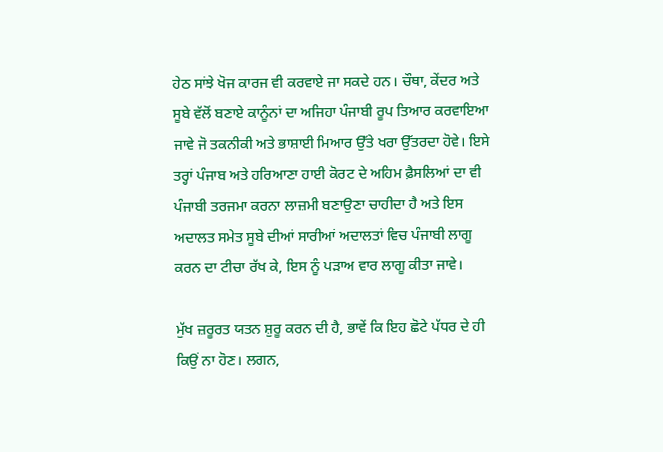ਹੇਠ ਸਾਂਝੇ ਖੋਜ ਕਾਰਜ ਵੀ ਕਰਵਾਏ ਜਾ ਸਕਦੇ ਹਨ। ਚੌਥਾ, ਕੇਂਦਰ ਅਤੇ ਸੂਬੇ ਵੱਲੋਂ ਬਣਾਏ ਕਾਨੂੰਨਾਂ ਦਾ ਅਜਿਹਾ ਪੰਜਾਬੀ ਰੂਪ ਤਿਆਰ ਕਰਵਾਇਆ ਜਾਵੇ ਜੋ ਤਕਨੀਕੀ ਅਤੇ ਭਾਸ਼ਾਈ ਮਿਆਰ ਉੱਤੇ ਖਰਾ ਉੱਤਰਦਾ ਹੋਵੇ। ਇਸੇ ਤਰ੍ਹਾਂ ਪੰਜਾਬ ਅਤੇ ਹਰਿਆਣਾ ਹਾਈ ਕੋਰਟ ਦੇ ਅਹਿਮ ਫ਼ੈਸਲਿਆਂ ਦਾ ਵੀ ਪੰਜਾਬੀ ਤਰਜਮਾ ਕਰਨਾ ਲਾਜ਼ਮੀ ਬਣਾਉਣਾ ਚਾਹੀਦਾ ਹੈ ਅਤੇ ਇਸ ਅਦਾਲਤ ਸਮੇਤ ਸੂਬੇ ਦੀਆਂ ਸਾਰੀਆਂ ਅਦਾਲਤਾਂ ਵਿਚ ਪੰਜਾਬੀ ਲਾਗੂ ਕਰਨ ਦਾ ਟੀਚਾ ਰੱਖ ਕੇ, ਇਸ ਨੂੰ ਪੜਾਅ ਵਾਰ ਲਾਗੂ ਕੀਤਾ ਜਾਵੇ।

ਮੁੱਖ ਜ਼ਰੂਰਤ ਯਤਨ ਸ਼ੁਰੂ ਕਰਨ ਦੀ ਹੈ, ਭਾਵੇਂ ਕਿ ਇਹ ਛੋਟੇ ਪੱਧਰ ਦੇ ਹੀ ਕਿਉਂ ਨਾ ਹੋਣ। ਲਗਨ,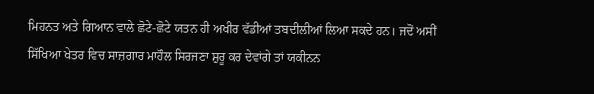ਮਿਹਨਤ ਅਤੇ ਗਿਆਨ ਵਾਲੇ ਛੋਟੇ-ਛੋਟੇ ਯਤਨ ਹੀ ਅਖੀਰ ਵੱਡੀਆਂ ਤਬਦੀਲੀਆਂ ਲਿਆ ਸਕਦੇ ਹਨ। ਜਦੋਂ ਅਸੀਂ ਸਿੱਖਿਆ ਖੇਤਰ ਵਿਚ ਸਾਜ਼ਗਾਰ ਮਾਹੌਲ ਸਿਰਜਣਾ ਸ਼ੁਰੂ ਕਰ ਦੇਵਾਂਗੇ ਤਾਂ ਯਕੀਨਨ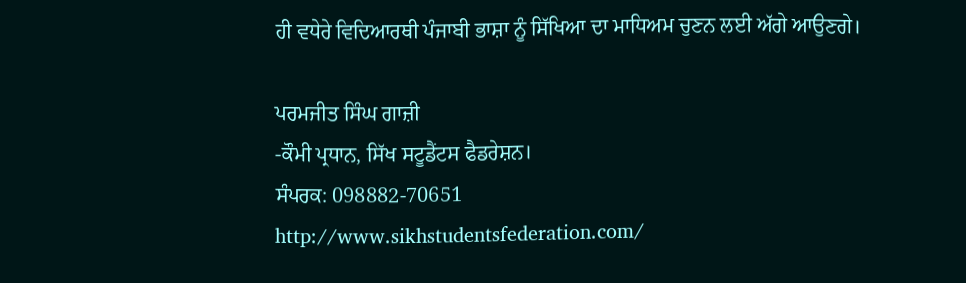ਹੀ ਵਧੇਰੇ ਵਿਦਿਆਰਥੀ ਪੰਜਾਬੀ ਭਾਸ਼ਾ ਨੂੰ ਸਿੱਖਿਆ ਦਾ ਮਾਧਿਅਮ ਚੁਣਨ ਲਈ ਅੱਗੇ ਆਉਣਗੇ।

ਪਰਮਜੀਤ ਸਿੰਘ ਗਾਜ਼ੀ
-ਕੌਮੀ ਪ੍ਰਧਾਨ, ਸਿੱਖ ਸਟੂਡੈਂਟਸ ਫੈਡਰੇਸ਼ਨ।
ਸੰਪਰਕ: 098882-70651
http://www.sikhstudentsfederation.com/